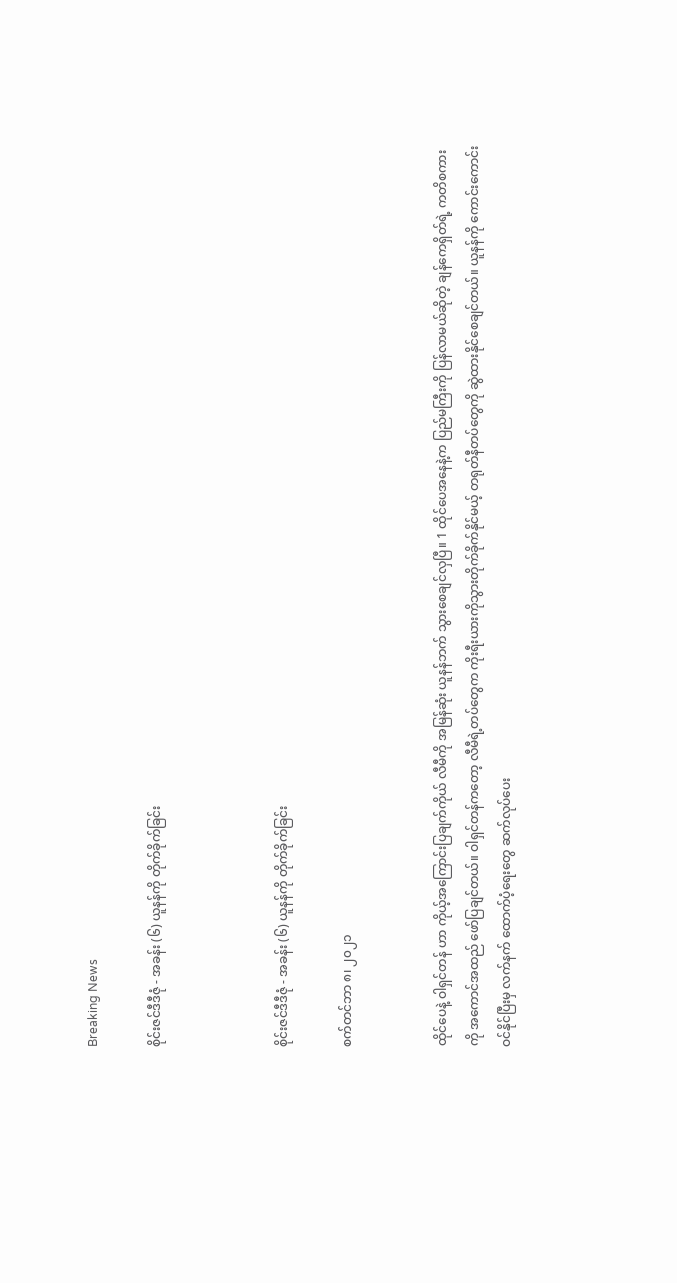Breaking News

စိုင်းဇင်ဒီဒီဇုံ - အခန်း (၆) ယူနန်ကို တိုက်ခိုက်ခြင်း



စိုင်းဇင်ဒီဒီဇုံ - အခန်း (၆) ယူနန်ကို တိုက်ခိုက်ခြင်း

စက်တင်ဘာ ၈၊ ၂၀၂၁


ထိုင်ပေနဲ့ ဝါရှင်တန် ဟာ ကိုယ့်အကြောင်းပြချက်ကိုယ် လီမီကို အမြန်ဆုံး ယူနန်ဘက် သွားစေချင်လှပြီ။ 1 ထိုင်ပေအနေနဲ့က ပြည်မကြီးကို ပြန်လာမယ်ဆိုတဲ့ ချန်ကေရှိတ်ရဲ့ ကတိစကားကို အကောင်အထည် ဖော်ပြချင်တယ်။ ဝါရှင်တန်ကတော့ လီမီရဲ့တပ်တွေက ကိုးရီးယားကိုသွားတိုက်ခိုက်နိုင်မယ့် တရုတ်နီတပ်တွေကို ဆွဲထားနိုင်စေချင်တယ်။ ယူနန်ကို ကောင်းကောင်းဝင်နိုင်ပြီးမှ လက်နက် ထောက်ပံ့ရေးတွေ ဆက်လုပ်ပေး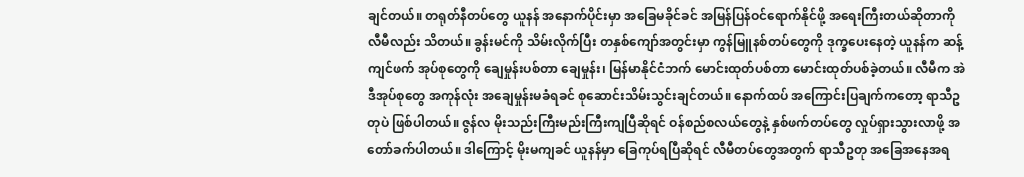ချင်တယ်။ တရုတ်နီတပ်တွေ ယူနန် အနောက်ပိုင်းမှာ အခြေမခိုင်ခင် အမြန်ပြန်ဝင်ရောက်နိုင်ဖို့ အရေးကြီးတယ်ဆိုတာကို လီမီလည်း သိတယ်။ ခွန်းမင်ကို သိမ်းလိုက်ပြီး တနှစ်ကျော်အတွင်းမှာ ကွန်မြူနစ်တပ်တွေကို ဒုက္ခပေးနေတဲ့ ယူနန်က ဆန့်ကျင်ဖက် အုပ်စုတွေကို ချေမှုန်းပစ်တာ ချေမှုန်း၊ မြန်မာနိုင်ငံဘက် မောင်းထုတ်ပစ်တာ မောင်းထုတ်ပစ်ခဲ့တယ်။ လီမီက အဲဒီအုပ်စုတွေ အကုန်လုံး အချေမှုန်းမခံရခင် စုဆောင်းသိမ်းသွင်းချင်တယ်။ နောက်ထပ် အကြောင်းပြချက်ကတော့ ရာသီဥတုပဲ ဖြစ်ပါတယ်။ ဇွန်လ မိုးသည်းကြီးမည်းကြီးကျပြီဆိုရင် ဝန်စည်စလယ်တွေနဲ့ နှစ်ဖက်တပ်တွေ လှုပ်ရှားသွားလာဖို့ အတော်ခက်ပါတယ်။ ဒါကြောင့် မိုးမကျခင် ယူနန်မှာ ခြေကုပ်ရပြီဆိုရင် လီမီတပ်တွေအတွက် ရာသီဥတု အခြေအနေအရ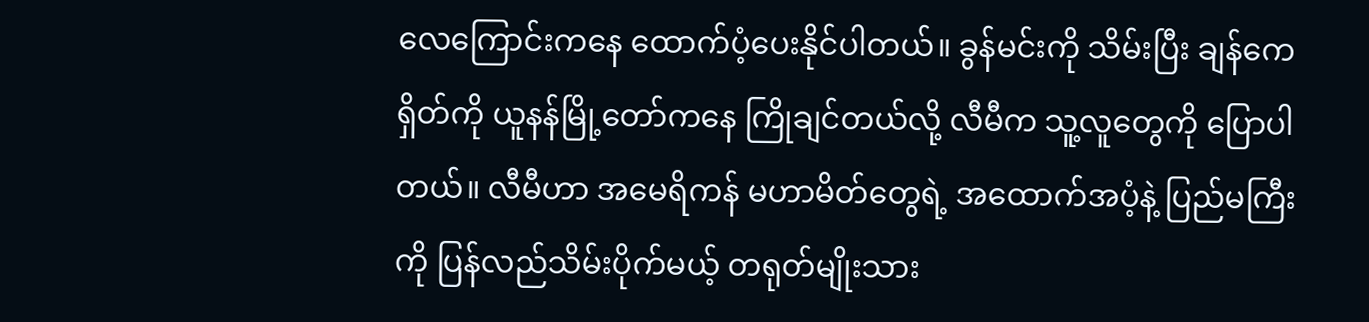လေကြောင်းကနေ ထောက်ပံ့ပေးနိုင်ပါတယ်။ ခွန်မင်းကို သိမ်းပြီး ချန်ကေရှိတ်ကို ယူနန်မြို့တော်ကနေ ကြိုချင်တယ်လို့ လီမီက သူ့လူတွေကို ပြောပါတယ်။ လီမီဟာ အမေရိကန် မဟာမိတ်တွေရဲ့ အထောက်အပံ့နဲ့ ပြည်မကြီးကို ပြန်လည်သိမ်းပိုက်မယ့် တရုတ်မျိုးသား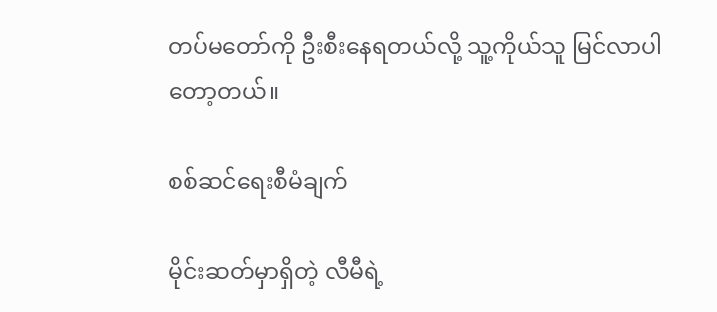တပ်မတော်ကို ဦးစီးနေရတယ်လို့ သူ့ကိုယ်သူ မြင်လာပါတော့တယ်။

စစ်ဆင်ရေးစီမံချက်

မိုင်းဆတ်မှာရှိတဲ့ လီမီရဲ့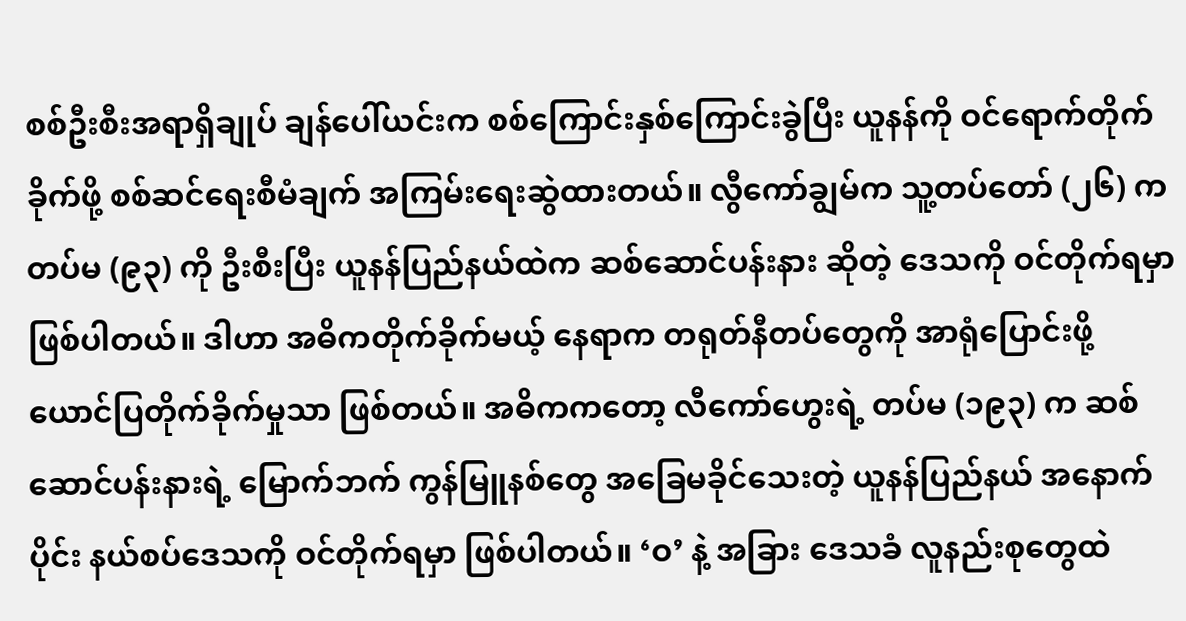စစ်ဦးစီးအရာရှိချုပ် ချန်ပေါ်ယင်းက စစ်ကြောင်းနှစ်ကြောင်းခွဲပြီး ယူနန်ကို ဝင်ရောက်တိုက်ခိုက်ဖို့ စစ်ဆင်ရေးစီမံချက် အကြမ်းရေးဆွဲထားတယ်။ လွီကော်ချွမ်က သူ့တပ်တော် (၂၆) က တပ်မ (၉၃) ကို ဦးစီးပြီး ယူနန်ပြည်နယ်ထဲက ဆစ်ဆောင်ပန်းနား ဆိုတဲ့ ဒေသကို ဝင်တိုက်ရမှာ ဖြစ်ပါတယ်။ ဒါဟာ အဓိကတိုက်ခိုက်မယ့် နေရာက တရုတ်နီတပ်တွေကို အာရုံပြောင်းဖို့ ယောင်ပြတိုက်ခိုက်မှုသာ ဖြစ်တယ်။ အဓိကကတော့ လီကော်ဟွေးရဲ့ တပ်မ (၁၉၃) က ဆစ်ဆောင်ပန်းနားရဲ့ မြောက်ဘက် ကွန်မြူနစ်တွေ အခြေမခိုင်သေးတဲ့ ယူနန်ပြည်နယ် အနောက်ပိုင်း နယ်စပ်ဒေသကို ဝင်တိုက်ရမှာ ဖြစ်ပါတယ်။ ‘ဝ’ နဲ့ အခြား ဒေသခံ လူနည်းစုတွေထဲ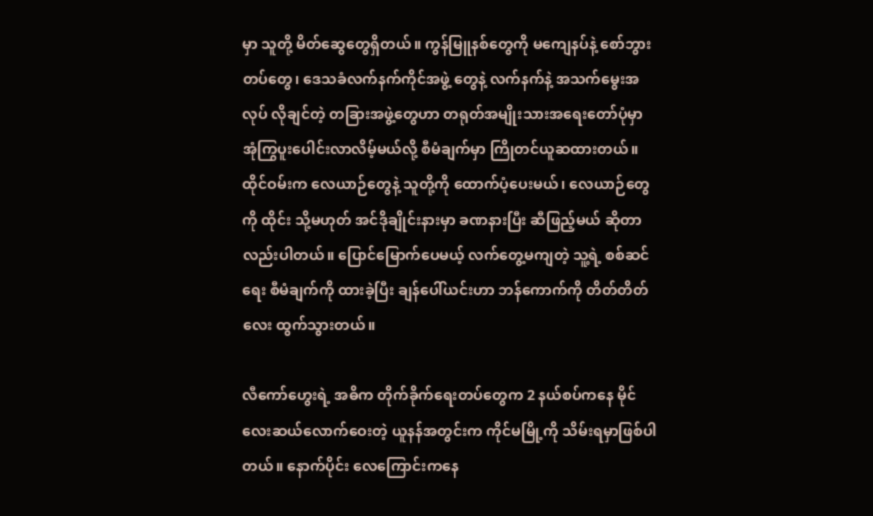မှာ သူတို့ မိတ်ဆွေတွေရှိတယ်။ ကွန်မြူနစ်တွေကို မကျေနပ်နဲ့ စော်ဘွားတပ်တွေ၊ ဒေသခံလက်နက်ကိုင်အဖွဲ့ တွေနဲ့ လက်နက်နဲ့ အသက်မွေးအလုပ် လိုချင်တဲ့ တခြားအဖွဲ့တွေဟာ တရုတ်အမျိုးသားအရေးတော်ပုံမှာ အုံကြွပူးပေါင်းလာလိမ့်မယ်လို့ စီမံချက်မှာ ကြိုတင်ယူဆထားတယ်။ ထိုင်ဝမ်းက လေယာဉ်တွေနဲ့ သူတို့ကို ထောက်ပံ့ပေးမယ်၊ လေယာဉ်တွေကို ထိုင်း သို့မဟုတ် အင်ဒိုချိုင်းနားမှာ ခဏနားပြီး ဆီဖြည့်မယ် ဆိုတာလည်းပါတယ်။ ပြောင်မြောက်ပေမယ့် လက်တွေ့မကျတဲ့ သူ့ရဲ့ စစ်ဆင်ရေး စီမံချက်ကို ထားခဲ့ပြီး ချန်ပေါ်ယင်းဟာ ဘန်ကောက်ကို တိတ်တိတ်လေး ထွက်သွားတယ်။

လီကော်ဟွေးရဲ့ အဓိက တိုက်ခိုက်ရေးတပ်တွေက 2 နယ်စပ်ကနေ မိုင်လေးဆယ်လောက်ဝေးတဲ့ ယူနန်အတွင်းက ကိုင်မမြို့ကို သိမ်းရမှာဖြစ်ပါတယ်။ နောက်ပိုင်း လေကြောင်းကနေ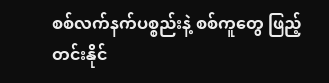စစ်လက်နက်ပစ္စည်းနဲ့ စစ်ကူတွေ ဖြည့်တင်းနိုင်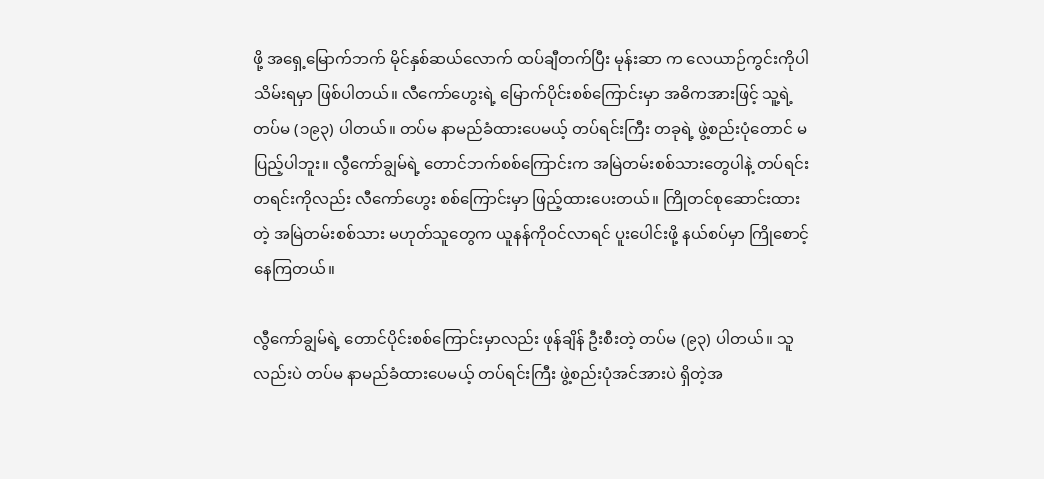ဖို့ အရှေ့မြောက်ဘက် မိုင်နှစ်ဆယ်လောက် ထပ်ချီတက်ပြီး မုန်းဆာ က လေယာဉ်ကွင်းကိုပါ သိမ်းရမှာ ဖြစ်ပါတယ်။ လီကော်ဟွေးရဲ့ မြောက်ပိုင်းစစ်ကြောင်းမှာ အဓိကအားဖြင့် သူ့ရဲ့ တပ်မ (၁၉၃) ပါတယ်။ တပ်မ နာမည်ခံထားပေမယ့် တပ်ရင်းကြီး တခုရဲ့ ဖွဲ့စည်းပုံတောင် မပြည့်ပါဘူး။ လွီကော်ချွမ်ရဲ့ တောင်ဘက်စစ်ကြောင်းက အမြဲတမ်းစစ်သားတွေပါနဲ့ တပ်ရင်းတရင်းကိုလည်း လီကော်ဟွေး စစ်ကြောင်းမှာ ဖြည့်ထားပေးတယ်။ ကြိုတင်စုဆောင်းထားတဲ့ အမြဲတမ်းစစ်သား မဟုတ်သူတွေက ယူနန်ကိုဝင်လာရင် ပူးပေါင်းဖို့ နယ်စပ်မှာ ကြိုစောင့်နေကြတယ်။

လွီကော်ချွမ်ရဲ့ တောင်ပိုင်းစစ်ကြောင်းမှာလည်း ဖုန်ချိန် ဦးစီးတဲ့ တပ်မ (၉၃) ပါတယ်။ သူလည်းပဲ တပ်မ နာမည်ခံထားပေမယ့် တပ်ရင်းကြီး ဖွဲ့စည်းပုံအင်အားပဲ ရှိတဲ့အ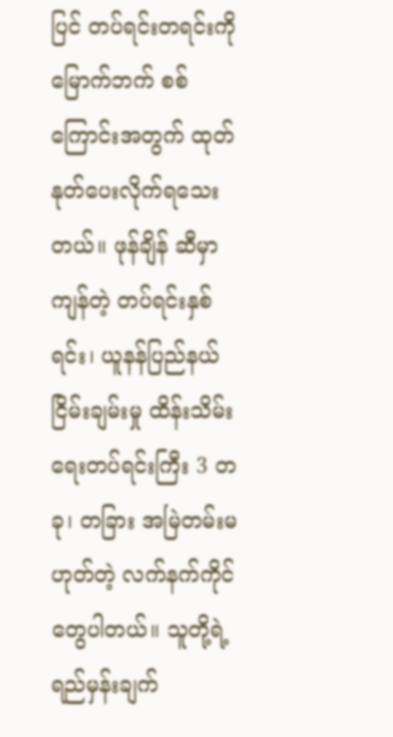ပြင် တပ်ရင်းတရင်းကို မြောက်ဘက် စစ်ကြောင်းအတွက် ထုတ်နုတ်ပေးလိုက်ရသေးတယ်။ ဖုန်ချိန် ဆီမှာ ကျန်တဲ့ တပ်ရင်းနှစ်ရင်း၊ ယူနန်ပြည်နယ် ငြိမ်းချမ်းမှု ထိန်းသိမ်းရေးတပ်ရင်းကြီး 3 တခု၊ တခြား အမြဲတမ်းမဟုတ်တဲ့ လက်နက်ကိုင်တွေပါတယ်။ သူတို့ရဲ့ ရည်မှန်းချက်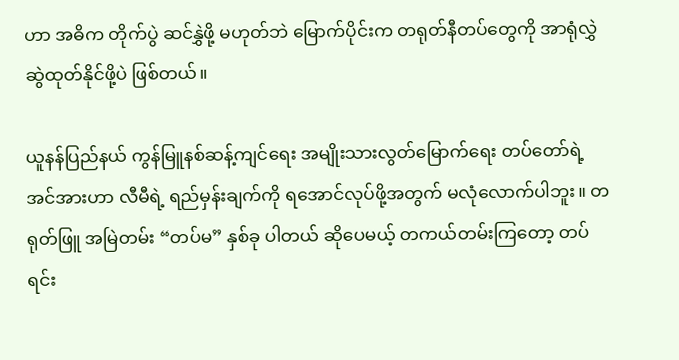ဟာ အဓိက တိုက်ပွဲ ဆင်နွှဲဖို့ မဟုတ်ဘဲ မြောက်ပိုင်းက တရုတ်နီတပ်တွေကို အာရုံလွှဲ ဆွဲထုတ်နိုင်ဖို့ပဲ ဖြစ်တယ်။

ယူနန်ပြည်နယ် ကွန်မြူနစ်ဆန့်ကျင်ရေး အမျိုးသားလွတ်မြောက်ရေး တပ်တော်ရဲ့ အင်အားဟာ လီမီရဲ့ ရည်မှန်းချက်ကို ရအောင်လုပ်ဖို့အတွက် မလုံလောက်ပါဘူး။ တရုတ်ဖြူ အမြဲတမ်း “တပ်မ” နှစ်ခု ပါတယ် ဆိုပေမယ့် တကယ်တမ်းကြတော့ တပ်ရင်း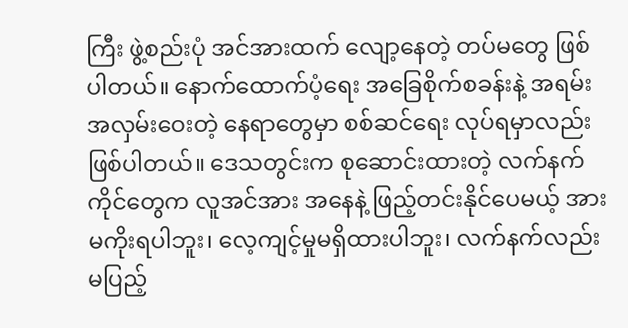ကြီး ဖွဲ့စည်းပုံ အင်အားထက် လျော့နေတဲ့ တပ်မတွေ ဖြစ်ပါတယ်။ နောက်ထောက်ပံ့ရေး အခြေစိုက်စခန်းနဲ့ အရမ်းအလှမ်းဝေးတဲ့ နေရာတွေမှာ စစ်ဆင်ရေး လုပ်ရမှာလည်း ဖြစ်ပါတယ်။ ဒေသတွင်းက စုဆောင်းထားတဲ့ လက်နက်ကိုင်တွေက လူအင်အား အနေနဲ့ ဖြည့်တင်းနိုင်ပေမယ့် အားမကိုးရပါဘူး၊ လေ့ကျင့်မှုမရှိထားပါဘူး၊ လက်နက်လည်း မပြည့်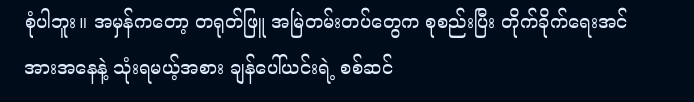စုံပါဘူး။ အမှန်ကတော့ တရုတ်ဖြူ အမြဲတမ်းတပ်တွေက စုစည်းပြီး တိုက်ခိုက်ရေးအင်အားအနေနဲ့ သုံးရမယ့်အစား ချန်ပေါ်ယင်းရဲ့ စစ်ဆင်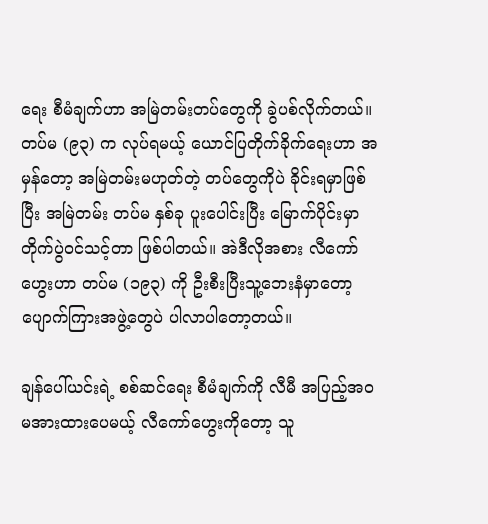ရေး စီမံချက်ဟာ အမြဲတမ်းတပ်တွေကို ခွဲပစ်လိုက်တယ်။ တပ်မ (၉၃) က လုပ်ရမယ့် ယောင်ပြတိုက်ခိုက်ရေးဟာ အမှန်တော့ အမြဲတမ်းမဟုတ်တဲ့ တပ်တွေကိုပဲ ခိုင်းရမှာဖြစ်ပြီး အမြဲတမ်း တပ်မ နှစ်ခု ပူးပေါင်းပြီး မြောက်ပိုင်းမှာ တိုက်ပွဲဝင်သင့်တာ ဖြစ်ပါတယ်။ အဲဒီလိုအစား လီကော်ဟွေးဟာ တပ်မ (၁၉၃) ကို ဦးစီးပြီးသူ့ဘေးနံမှာတော့ ပျောက်ကြားအဖွဲ့တွေပဲ ပါလာပါတော့တယ်။

ချန်ပေါ်ယင်းရဲ့ စစ်ဆင်ရေး စီမံချက်ကို လီမီ အပြည့်အဝ မအားထားပေမယ့် လီကော်ဟွေးကိုတော့ သူ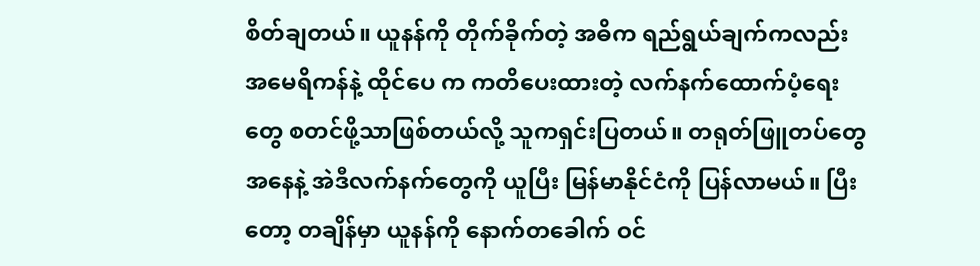စိတ်ချတယ်။ ယူနန်ကို တိုက်ခိုက်တဲ့ အဓိက ရည်ရွယ်ချက်ကလည်း အမေရိကန်နဲ့ ထိုင်ပေ က ကတိပေးထားတဲ့ လက်နက်ထောက်ပံ့ရေးတွေ စတင်ဖို့သာဖြစ်တယ်လို့ သူကရှင်းပြတယ်။ တရုတ်ဖြူတပ်တွေ အနေနဲ့ အဲဒီလက်နက်တွေကို ယူပြီး မြန်မာနိုင်ငံကို ပြန်လာမယ်။ ပြီးတော့ တချိန်မှာ ယူနန်ကို နောက်တခေါက် ဝင်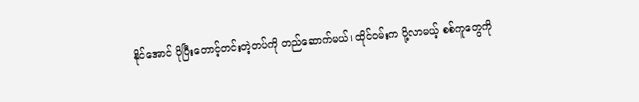နိုင်အောင် ပိုပြီးတောင့်တင်းတဲ့တပ်ကို တည်ဆောက်မယ်၊ ထိုင်ဝမ်းက ပို့လာမယ့် စစ်ကူတွေကို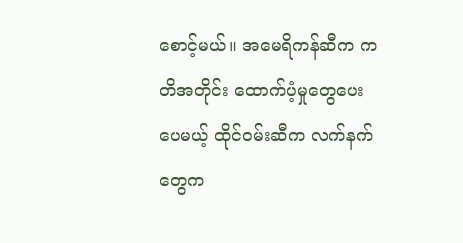စောင့်မယ်။ အမေရိကန်ဆီက ကတိအတိုင်း ထောက်ပံ့မှုတွေပေးပေမယ့် ထိုင်ဝမ်းဆီက လက်နက်တွေက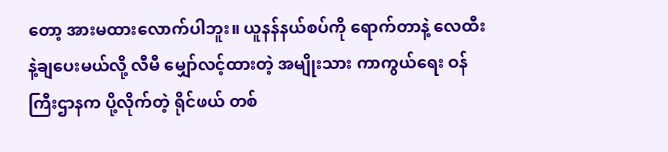တော့ အားမထားလောက်ပါဘူး။ ယူနန်နယ်စပ်ကို ရောက်တာနဲ့ လေထီးနဲ့ချပေးမယ်လို့ လီမီ မျှော်လင့်ထားတဲ့ အမျိုးသား ကာကွယ်ရေး ဝန်ကြီးဌာနက ပို့လိုက်တဲ့ ရိုင်ဖယ် တစ်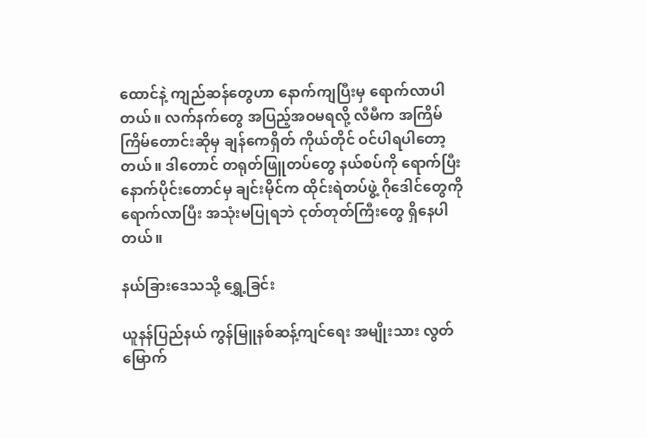ထောင်နဲ့ ကျည်ဆန်တွေဟာ နောက်ကျပြီးမှ ရောက်လာပါတယ်။ လက်နက်တွေ အပြည့်အဝမရလို့ လီမီက အကြိမ်ကြိမ်တောင်းဆိုမှ ချန်ကေရှိတ် ကိုယ်တိုင် ဝင်ပါရပါတော့တယ်။ ဒါတောင် တရုတ်ဖြူတပ်တွေ နယ်စပ်ကို ရောက်ပြီးနောက်ပိုင်းတောင်မှ ချင်းမိုင်က ထိုင်းရဲတပ်ဖွဲ့ ဂိုဒေါင်တွေကို ရောက်လာပြီး အသုံးမပြုရဘဲ ငုတ်တုတ်ကြီးတွေ ရှိနေပါတယ်။

နယ်ခြားဒေသသို့ ရွှေ့ခြင်း

ယူနန်ပြည်နယ် ကွန်မြူနစ်ဆန့်ကျင်ရေး အမျိုးသား လွတ်မြောက်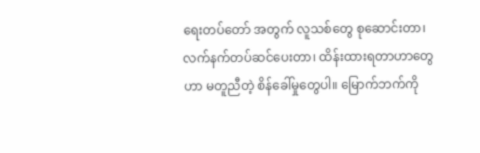ရေးတပ်တော် အတွက် လူသစ်တွေ စုဆောင်းတာ၊ လက်နက်တပ်ဆင်ပေးတာ၊ ထိန်းထားရတာဟာတွေဟာ မတူညီတဲ့ စိန်ခေါ်မှုတွေပါ။ မြောက်ဘက်ကို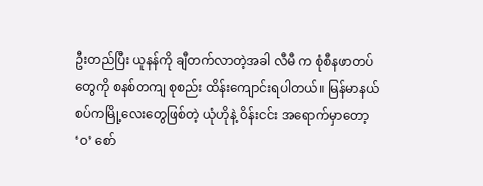ဦးတည်ပြီး ယူနန်ကို ချီတက်လာတဲ့အခါ လီမီ က စုံစီနဖာတပ်တွေကို စနစ်တကျ စုစည်း ထိန်းကျောင်းရပါတယ်။ မြန်မာနယ်စပ်ကမြို့လေးတွေဖြစ်တဲ့ ယုံဟိုနဲ့ ဝိန်းငင်း အရောက်မှာတော့ ‘ဝ’ စော်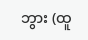ဘွား (ထူ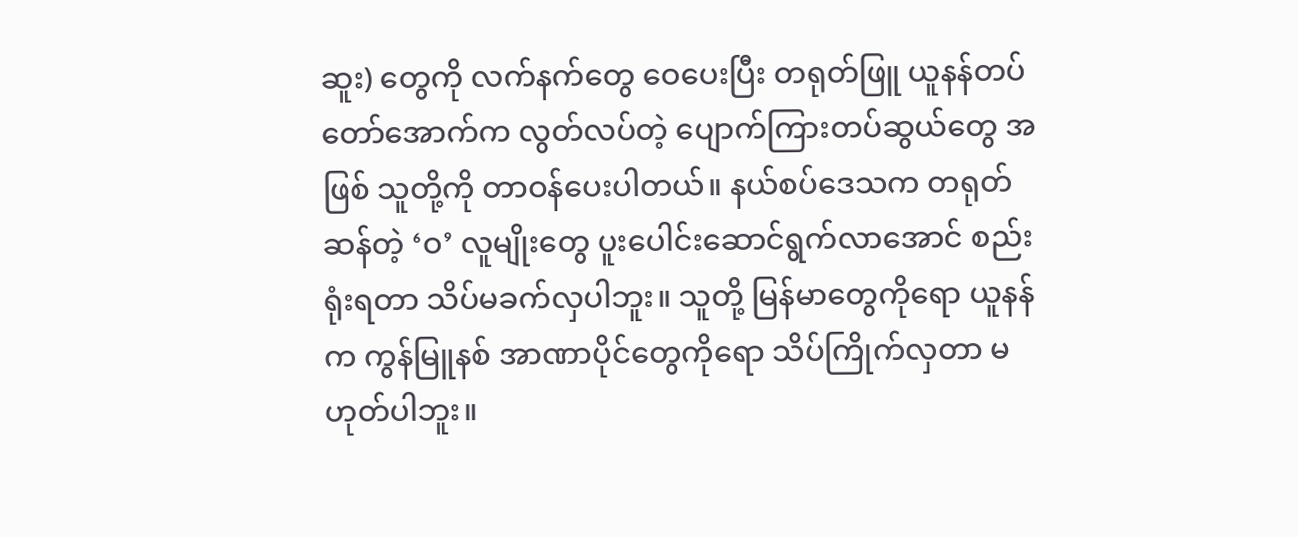ဆူး) တွေကို လက်နက်တွေ ဝေပေးပြီး တရုတ်ဖြူ ယူနန်တပ်တော်အောက်က လွတ်လပ်တဲ့ ပျောက်ကြားတပ်ဆွယ်တွေ အဖြစ် သူတို့ကို တာဝန်ပေးပါတယ်။ နယ်စပ်ဒေသက တရုတ်ဆန်တဲ့ ‘ဝ’ လူမျိုးတွေ ပူးပေါင်းဆောင်ရွက်လာအောင် စည်းရုံးရတာ သိပ်မခက်လှပါဘူး။ သူတို့ မြန်မာတွေကိုရော ယူနန်က ကွန်မြူနစ် အာဏာပိုင်တွေကိုရော သိပ်ကြိုက်လှတာ မဟုတ်ပါဘူး။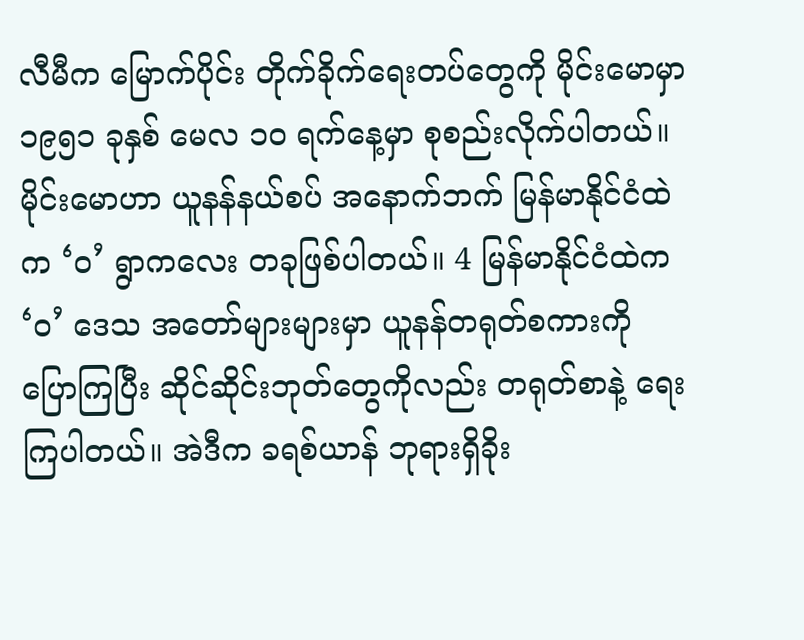လီမီက မြောက်ပိုင်း တိုက်ခိုက်ရေးတပ်တွေကို မိုင်းမောမှာ ၁၉၅၁ ခုနှစ် မေလ ၁၀ ရက်နေ့မှာ စုစည်းလိုက်ပါတယ်။ မိုင်းမောဟာ ယူနန်နယ်စပ် အနောက်ဘက် မြန်မာနိုင်ငံထဲက ‘ဝ’ ရွာကလေး တခုဖြစ်ပါတယ်။ 4 မြန်မာနိုင်ငံထဲက ‘ဝ’ ဒေသ အတော်များများမှာ ယူနန်တရုတ်စကားကို ပြောကြပြီး ဆိုင်ဆိုင်းဘုတ်တွေကိုလည်း တရုတ်စာနဲ့ ရေးကြပါတယ်။ အဲဒီက ခရစ်ယာန် ဘုရားရှိခိုး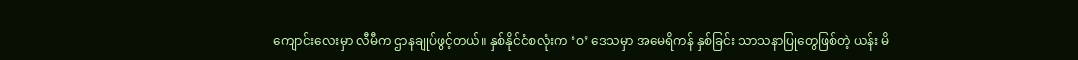ကျောင်းလေးမှာ လီမီက ဌာနချုပ်ဖွင့်တယ်။ နှစ်နိုင်ငံစလုံးက ‘ဝ’ ဒေသမှာ အမေရိကန် နှစ်ခြင်း သာသနာပြုတွေဖြစ်တဲ့ ယန်း မိ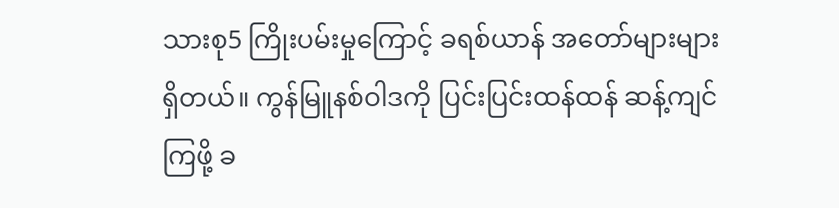သားစု5 ကြိုးပမ်းမှုကြောင့် ခရစ်ယာန် အတော်များများ ရှိတယ်။ ကွန်မြူနစ်ဝါဒကို ပြင်းပြင်းထန်ထန် ဆန့်ကျင်ကြဖို့ ခ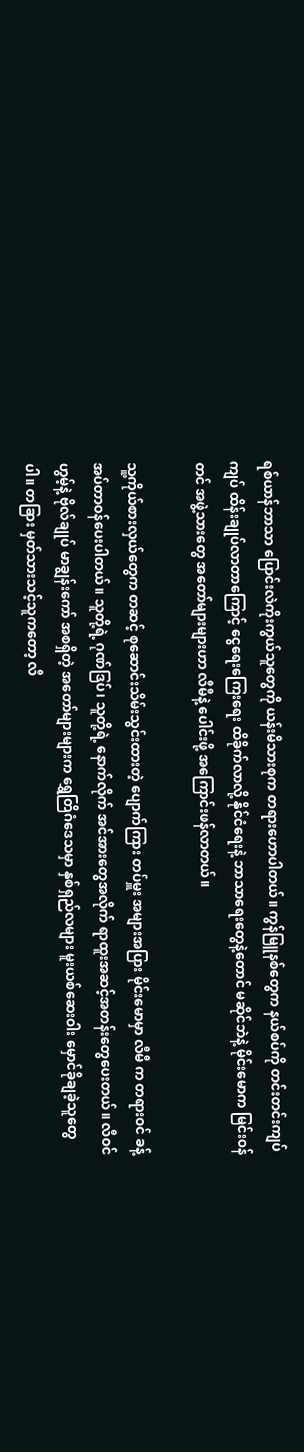ရစ်ယာန်ဘာသာ ပြောင်းလဲကိုးကွယ်သူတွေကို ယန်းမိသားစုက တရားဟောပါတယ်။ ကွန်မြူနစ်တွေက နယ်စပ်ကို တင်းတင်းကျပ်ကျပ် ထိန်းချုပ်လာတာကြောင့် ငွေရေးကြေးရေး ထိခိုက်လာလို့ နိုင်ငံရေးနဲ့ ဘာသာရေးတွေနဲ့တောင် မဆိုင်ဘဲနဲ့ မိုင်းမောက မြင်းဝန်တင် အဖွဲ့သားတွေ အတော်များများဟာ လီမီနဲ့ ပေါင်းဖို့ အကြောင်းဖန်လာတယ်။

သူ့ကိုယ်စားလှယ်တွေက တဆင့် စုဆောင်းသိမ်းသွင်းထားတဲ့ ပျောက်ကြား တပ်မှူး အများအပြား မိုင်းမောမှာ လီမီ က တရားဝင် ခန့်အပ်တာဝန်ပေးပါတယ်။ သူတို့ရဲ့ ဂုဏ်ဒြပ်၊ သူတို့ရဲ့ နောက်လိုက် အင်အားတွေအလိုက် ရာထူးအဆင့်အတန်းတွေပေးတယ်။ လီဝင်ဟွမ့်နဲ့ ဗိုလ်ချုပ် မာချွန်းကော် အစရှိတဲ့ အတော်များများက ရွှေတြိဂံဒေသမှာ နှစ်ရှည်လများ မူးယစ်ဆေးဝါး မှောင်ခိုချခဲ့သူတွေပါ။ တခြား မှတ်သားသင့်သူကတော့ လီ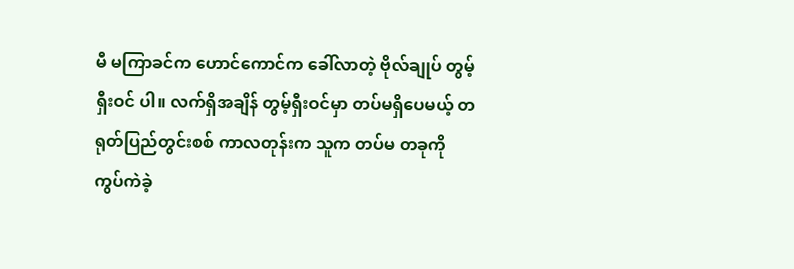မီ မကြာခင်က ဟောင်ကောင်က ခေါ်လာတဲ့ ဗိုလ်ချုပ် တွမ့်ရှီးဝင် ပါ။ လက်ရှိအချိန် တွမ့်ရှီးဝင်မှာ တပ်မရှိပေမယ့် တရုတ်ပြည်တွင်းစစ် ကာလတုန်းက သူက တပ်မ တခုကို ကွပ်ကဲခဲ့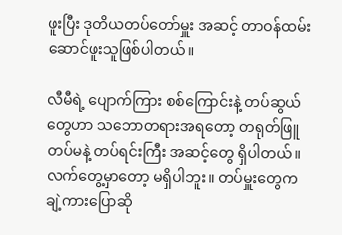ဖူးပြီး ဒုတိယတပ်တော်မှူး အဆင့် တာဝန်ထမ်းဆောင်ဖူးသူဖြစ်ပါတယ်။

လီမီရဲ့ ပျောက်ကြား စစ်ကြောင်းနဲ့ တပ်ဆွယ်တွေဟာ သဘောတရားအရတော့ တရုတ်ဖြူ တပ်မနဲ့ တပ်ရင်းကြီး အဆင့်တွေ ရှိပါတယ်။ လက်တွေ့မှာတော့ မရှိပါဘူး။ တပ်မှူးတွေက ချဲ့ကားပြောဆို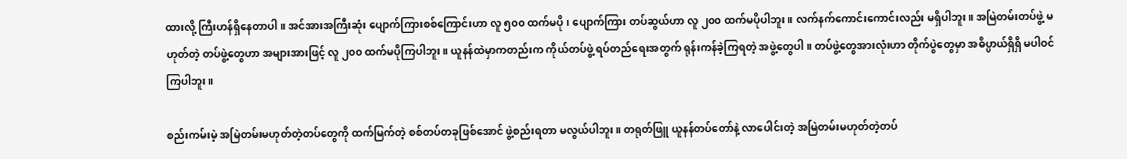ထားလို့ ကြီးဟန်ရှိနေတာပါ။ အင်အားအကြီးဆုံး ပျောက်ကြားစစ်ကြောင်းဟာ လူ ၅၀၀ ထက်မပို၊ ပျောက်ကြား တပ်ဆွယ်ဟာ လူ ၂၀၀ ထက်မပိုပါဘူး။ လက်နက်ကောင်းကောင်းလည်း မရှိပါဘူး။ အမြဲတမ်းတပ်ဖွဲ့ မဟုတ်တဲ့ တပ်ဖွဲ့တွေဟာ အများအားဖြင့် လူ ၂၀၀ ထက်မပိုကြပါဘူး။ ယူနန်ထဲမှာကတည်းက ကိုယ်တပ်ဖွဲ့ ရပ်တည်ရေးအတွက် ရုန်းကန်ခဲ့ကြရတဲ့ အဖွဲ့တွေပါ။ တပ်ဖွဲ့တွေအားလုံးဟာ တိုက်ပွဲတွေမှာ အဓိပ္ပာယ်ရှိရှိ မပါဝင်ကြပါဘူး။

စည်းကမ်းမဲ့ အမြဲတမ်းမဟုတ်တဲ့တပ်တွေကို ထက်မြက်တဲ့ စစ်တပ်တခုဖြစ်အောင် ဖွဲ့စည်းရတာ မလွယ်ပါဘူး။ တရုတ်ဖြူ ယူနန်တပ်တော်နဲ့ လာပေါင်းတဲ့ အမြဲတမ်းမဟုတ်တဲ့တပ်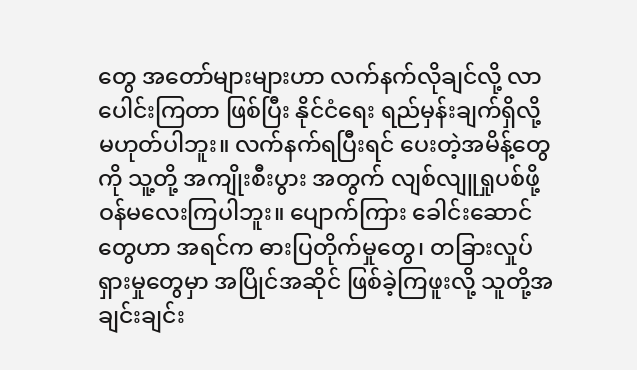တွေ အတော်များများဟာ လက်နက်လိုချင်လို့ လာပေါင်းကြတာ ဖြစ်ပြီး နိုင်ငံရေး ရည်မှန်းချက်ရှိလို့ မဟုတ်ပါဘူး။ လက်နက်ရပြီးရင် ပေးတဲ့အမိန့်တွေကို သူ့တို့ အကျိုးစီးပွား အတွက် လျစ်လျူရှုပစ်ဖို့ ဝန်မလေးကြပါဘူး။ ပျောက်ကြား ခေါင်းဆောင်တွေဟာ အရင်က ဓားပြတိုက်မှုတွေ၊ တခြားလှုပ်ရှားမှုတွေမှာ အပြိုင်အဆိုင် ဖြစ်ခဲ့ကြဖူးလို့ သူတို့အချင်းချင်း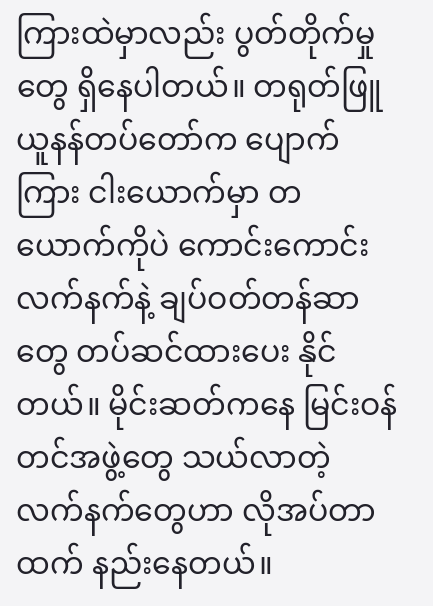ကြားထဲမှာလည်း ပွတ်တိုက်မှုတွေ ရှိနေပါတယ်။ တရုတ်ဖြူ ယူနန်တပ်တော်က ပျောက်ကြား ငါးယောက်မှာ တယောက်ကိုပဲ ကောင်းကောင်း လက်နက်နဲ့ ချပ်ဝတ်တန်ဆာတွေ တပ်ဆင်ထားပေး နိုင်တယ်။ မိုင်းဆတ်ကနေ မြင်းဝန်တင်အဖွဲ့တွေ သယ်လာတဲ့ လက်နက်တွေဟာ လိုအပ်တာထက် နည်းနေတယ်။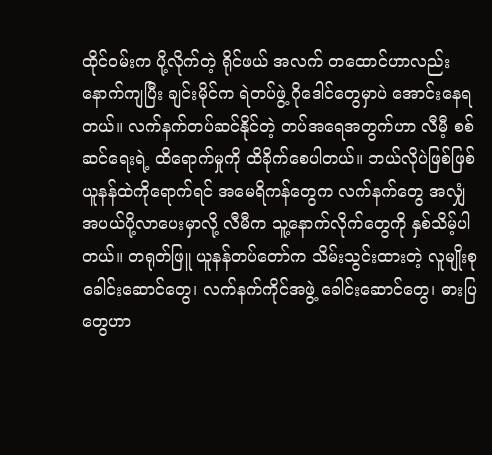ထိုင်ဝမ်းက ပို့လိုက်တဲ့ ရိုင်ဖယ် အလက် တထောင်ဟာလည်း နောက်ကျပြီး ချင်းမိုင်က ရဲတပ်ဖွဲ့ ဂိုဒေါင်တွေမှာပဲ အောင်းနေရတယ်။ လက်နက်တပ်ဆင်နိုင်တဲ့ တပ်အရေအတွက်ဟာ လီမီ့ စစ်ဆင်ရေးရဲ့ ထိရောက်မှုကို ထိခိုက်စေပါတယ်။ ဘယ်လိုပဲဖြစ်ဖြစ် ယူနန်ထဲကိုရောက်ရင် အမေရိကန်တွေက လက်နက်တွေ အလျှံအပယ်ပို့လာပေးမှာလို့ လီမီက သူ့နောက်လိုက်တွေကို နှစ်သိမ့်ပါတယ်။ တရုတ်ဖြူ ယူနန်တပ်တော်က သိမ်းသွင်းထားတဲ့ လူမျိုးစု ခေါင်းဆောင်တွေ၊ လက်နက်ကိုင်အဖွဲ့ ခေါင်းဆောင်တွေ၊ ဓားပြတွေဟာ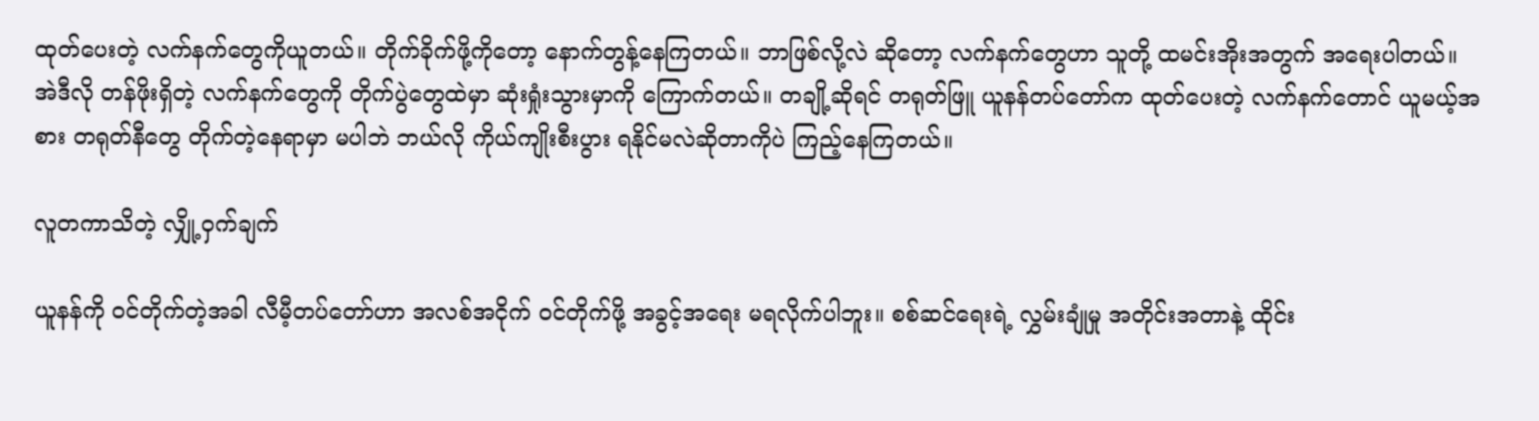ထုတ်ပေးတဲ့ လက်နက်တွေကိုယူတယ်။ တိုက်ခိုက်ဖို့ကိုတော့ နောက်တွန့်နေကြတယ်။ ဘာဖြစ်လို့လဲ ဆိုတော့ လက်နက်တွေဟာ သူတို့ ထမင်းအိုးအတွက် အရေးပါတယ်။ အဲဒီလို တန်ဖိုးရှိတဲ့ လက်နက်တွေကို တိုက်ပွဲတွေထဲမှာ ဆုံးရှုံးသွားမှာကို ကြောက်တယ်။ တချို့ဆိုရင် တရုတ်ဖြူ ယူနန်တပ်တော်က ထုတ်ပေးတဲ့ လက်နက်တောင် ယူမယ့်အစား တရုတ်နီတွေ တိုက်တဲ့နေရာမှာ မပါဘဲ ဘယ်လို ကိုယ်ကျိုးစီးပွား ရနိုင်မလဲဆိုတာကိုပဲ ကြည့်နေကြတယ်။

လူတကာသိတဲ့ လျှို့ဝှက်ချက်

ယူနန်ကို ဝင်တိုက်တဲ့အခါ လီမီ့တပ်တော်ဟာ အလစ်အငိုက် ဝင်တိုက်ဖို့ အခွင့်အရေး မရလိုက်ပါဘူး။ စစ်ဆင်ရေးရဲ့ လွှမ်းချုံမှု အတိုင်းအတာနဲ့ ထိုင်း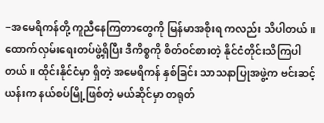−အမေရိကန်တို့ ကူညီနေကြတာတွေကို မြန်မာအစိုးရ ကလည်း သိပါတယ်။ ထောက်လှမ်းရေးတပ်ဖွဲ့ရှိပြီး ဒီကိစ္စကို စိတ်ဝင်စားတဲ့ နိုင်ငံတိုင်းသိကြပါတယ်။ ထိုင်းနိုင်ငံမှာ ရှိတဲ့ အမေရိကန် နှစ်ခြင်း သာသနာပြုအဖွဲ့က ဗင်းဆင့် ယန်းက နယ်စပ်မြို့ဖြစ်တဲ့ မယ်ဆိုင်မှာ တရုတ်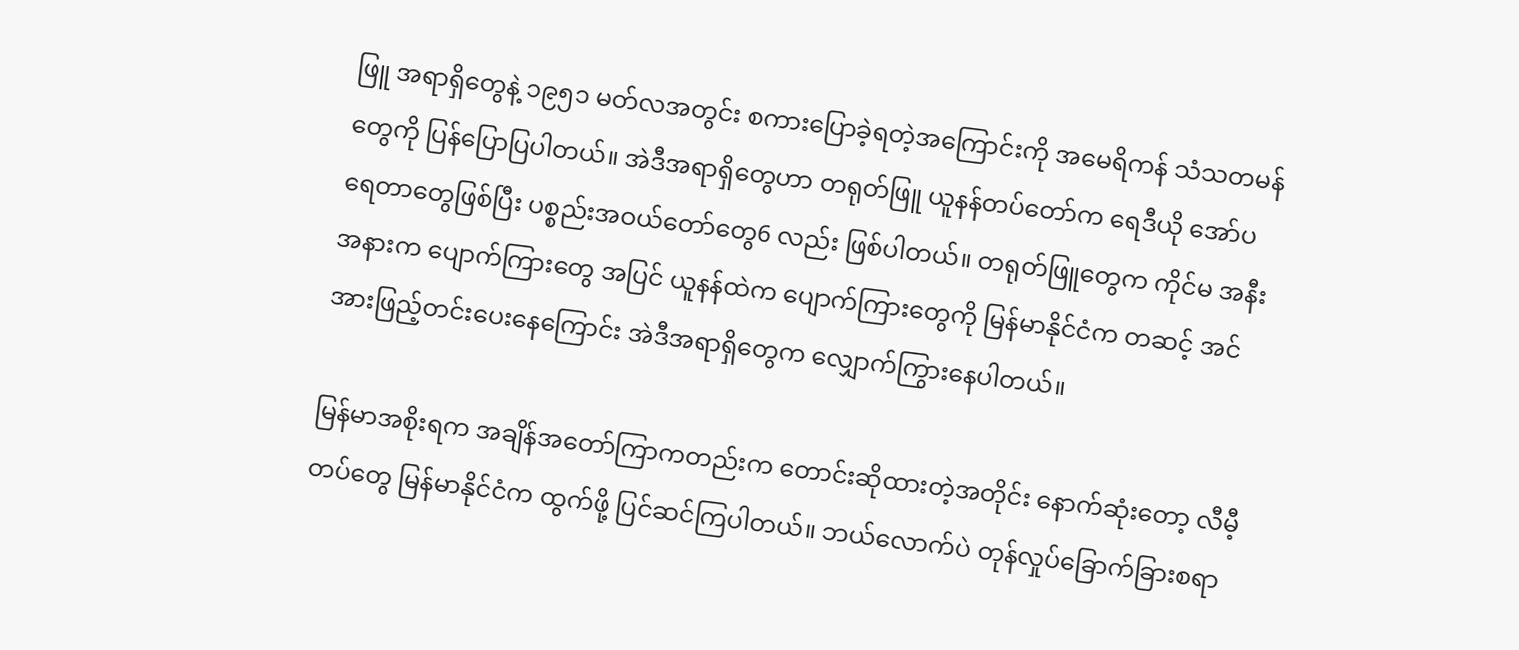ဖြူ အရာရှိတွေနဲ့ ၁၉၅၁ မတ်လအတွင်း စကားပြောခဲ့ရတဲ့အကြောင်းကို အမေရိကန် သံသတမန်တွေကို ပြန်ပြောပြပါတယ်။ အဲဒီအရာရှိတွေဟာ တရုတ်ဖြူ ယူနန်တပ်တော်က ရေဒီယို အော်ပရေတာတွေဖြစ်ပြီး ပစ္စည်းအဝယ်တော်တွေ6 လည်း ဖြစ်ပါတယ်။ တရုတ်ဖြူတွေက ကိုင်မ အနီးအနားက ပျောက်ကြားတွေ အပြင် ယူနန်ထဲက ပျောက်ကြားတွေကို မြန်မာနိုင်ငံက တဆင့် အင်အားဖြည့်တင်းပေးနေကြောင်း အဲဒီအရာရှိတွေက လျှောက်ကြွားနေပါတယ်။

မြန်မာအစိုးရက အချိန်အတော်ကြာကတည်းက တောင်းဆိုထားတဲ့အတိုင်း နောက်ဆုံးတော့ လီမီ့တပ်တွေ မြန်မာနိုင်ငံက ထွက်ဖို့ ပြင်ဆင်ကြပါတယ်။ ဘယ်လောက်ပဲ တုန်လှုပ်ခြောက်ခြားစရာ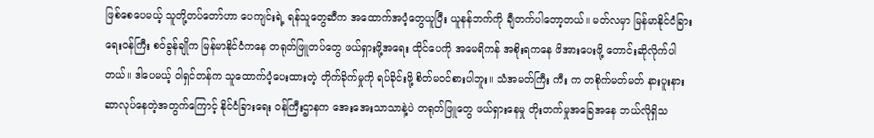ဖြစ်စေပေမယ့် သူတို့တပ်တော်ဟာ ပေကျင်းရဲ့ ရန်သူတွေဆီက အထောက်အပံ့တွေယူပြီး ယူနန်ဘက်ကို ချီတက်ပါတော့တယ်။ မတ်လမှာ မြန်မာနိုင်ငံခြားရေးဝန်ကြီး စဝ်ခွန်ချိုက မြန်မာနိုင်ငံကနေ တရုတ်ဖြူတပ်တွေ ဖယ်ရှားဖို့အရေး ထိုင်ပေကို အမေရိကန် အစိုးရကနေ ဖိအားပေးဖို့ တောင်းဆိုလိုက်ပါတယ်။ ဒါပေမယ့် ဝါရှင်တန်က သူထောက်ပံ့ပေးထားတဲ့ တိုက်ခိုက်မှုကို ရပ်ခိုင်းဖို့ စိတ်မဝင်စားပါဘူး။ သံအမတ်ကြီး ကီး က တစိုက်မတ်မတ် နားပူးနားဆာလုပ်နေတဲ့အတွက်ကြောင့် နိုင်ငံခြားရေး ဝန်ကြီးဌာနက အေးအေးသာသာနဲ့ပဲ တရုတ်ဖြူတွေ ဖယ်ရှားနေမှု တိုးတက်မှုအခြေအနေ ဘယ်လိုရှိသ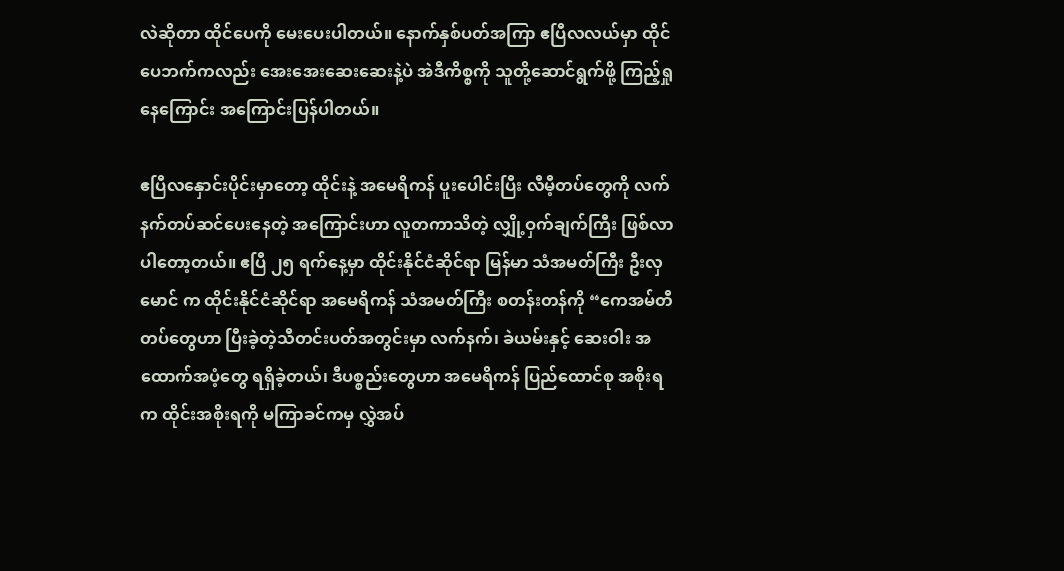လဲဆိုတာ ထိုင်ပေကို မေးပေးပါတယ်။ နောက်နှစ်ပတ်အကြာ ဧပြီလလယ်မှာ ထိုင်ပေဘက်ကလည်း အေးအေးဆေးဆေးနဲ့ပဲ အဲဒီကိစ္စကို သူတို့ဆောင်ရွက်ဖို့ ကြည့်ရှုနေကြောင်း အကြောင်းပြန်ပါတယ်။

ဧပြီလနှောင်းပိုင်းမှာတော့ ထိုင်းနဲ့ အမေရိကန် ပူးပေါင်းပြီး လီမီ့တပ်တွေကို လက်နက်တပ်ဆင်ပေးနေတဲ့ အကြောင်းဟာ လူတကာသိတဲ့ လျှို့ဝှက်ချက်ကြီး ဖြစ်လာပါတော့တယ်။ ဧပြီ ၂၅ ရက်နေ့မှာ ထိုင်းနိုင်ငံဆိုင်ရာ မြန်မာ သံအမတ်ကြီး ဦးလှမောင် က ထိုင်းနိုင်ငံဆိုင်ရာ အမေရိကန် သံအမတ်ကြီး စတန်းတန်ကို “ကေအမ်တီတပ်တွေဟာ ပြီးခဲ့တဲ့သီတင်းပတ်အတွင်းမှာ လက်နက်၊ ခဲယမ်းနှင့် ဆေးဝါး အထောက်အပံ့တွေ ရရှိခဲ့တယ်၊ ဒီပစ္စည်းတွေဟာ အမေရိကန် ပြည်ထောင်စု အစိုးရက ထိုင်းအစိုးရကို မကြာခင်ကမှ လွှဲအပ်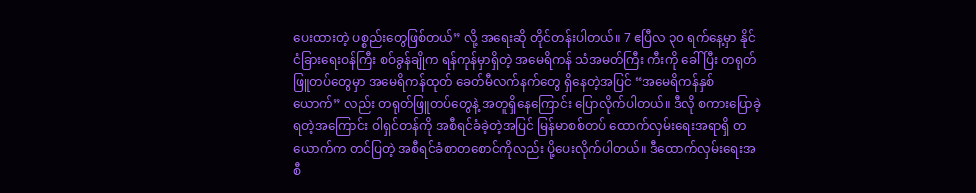ပေးထားတဲ့ ပစ္စည်းတွေဖြစ်တယ်” လို့ အရေးဆို တိုင်တန်းပါတယ်။ 7 ဧပြီလ ၃၀ ရက်နေ့မှာ နိုင်ငံခြားရေးဝန်ကြီး စဝ်ခွန်ချိုက ရန်ကုန်မှာရှိတဲ့ အမေရိကန် သံအမတ်ကြီး ကီးကို ခေါ်ပြီး တရုတ်ဖြူတပ်တွေမှာ အမေရိကန်ထုတ် ခေတ်မီလက်နက်တွေ ရှိနေတဲ့အပြင် “အမေရိကန်နှစ်ယောက်” လည်း တရုတ်ဖြူတပ်တွေနဲ့ အတူရှိနေကြောင်း ပြောလိုက်ပါတယ်။ ဒီလို စကားပြောခဲ့ရတဲ့အကြောင်း ဝါရှင်တန်ကို အစီရင်ခံခဲ့တဲ့အပြင် မြန်မာစစ်တပ် ထောက်လှမ်းရေးအရာရှိ တယောက်က တင်ပြတဲ့ အစီရင်ခံစာတစောင်ကိုလည်း ပို့ပေးလိုက်ပါတယ်။ ဒီထောက်လှမ်းရေးအစီ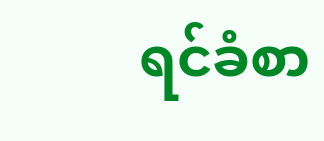ရင်ခံစာ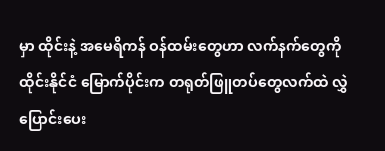မှာ ထိုင်းနဲ့ အမေရိကန် ဝန်ထမ်းတွေဟာ လက်နက်တွေကို ထိုင်းနိုင်ငံ မြောက်ပိုင်းက တရုတ်ဖြူတပ်တွေလက်ထဲ လွှဲပြောင်းပေး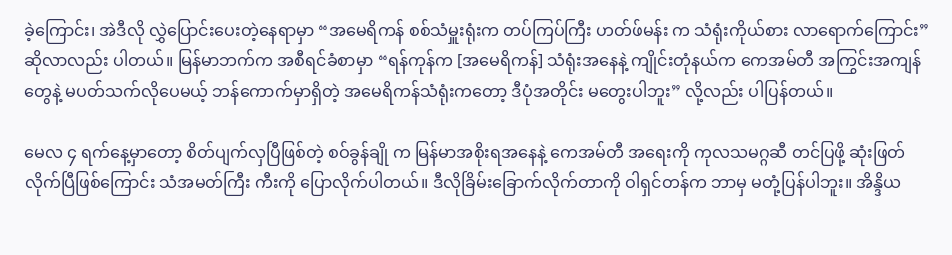ခဲ့ကြောင်း၊ အဲဒီလို လွှဲပြောင်းပေးတဲ့နေရာမှာ “အမေရိကန် စစ်သံမှူးရုံးက တပ်ကြပ်ကြီး ဟတ်ဖ်မန်း က သံရုံးကိုယ်စား လာရောက်ကြောင်း” ဆိုလာလည်း ပါတယ်။ မြန်မာဘက်က အစီရင်ခံစာမှာ “ရန်ကုန်က [အမေရိကန်] သံရုံးအနေနဲ့ ကျိုင်းတုံနယ်က ကေအမ်တီ အကြွင်းအကျန်တွေနဲ့ မပတ်သက်လိုပေမယ့် ဘန်ကောက်မှာရှိတဲ့ အမေရိကန်သံရုံးကတော့ ဒီပုံအတိုင်း မတွေးပါဘူး” လို့လည်း ပါပြန်တယ်။

မေလ ၄ ရက်နေ့မှာတော့ စိတ်ပျက်လှပြီဖြစ်တဲ့ စဝ်ခွန်ချို က မြန်မာအစိုးရအနေနဲ့ ကေအမ်တီ အရေးကို ကုလသမဂ္ဂဆီ တင်ပြဖို့ ဆုံးဖြတ်လိုက်ပြီဖြစ်ကြောင်း သံအမတ်ကြီး ကီးကို ပြောလိုက်ပါတယ်။ ဒီလိုခြိမ်းခြောက်လိုက်တာကို ဝါရှင်တန်က ဘာမှ မတုံ့ပြန်ပါဘူး။ အိန္ဒိယ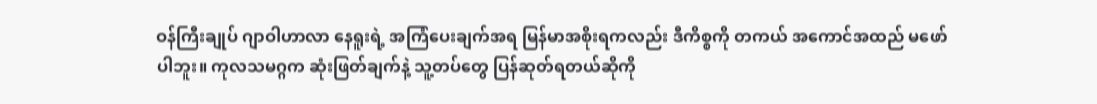ဝန်ကြီးချုပ် ဂျာဝါဟာလာ နေရူးရဲ့ အကြံပေးချက်အရ မြန်မာအစိုးရကလည်း ဒီကိစ္စကို တကယ် အကောင်အထည် မဖော်ပါဘူး။ ကုလသမဂ္ဂက ဆုံးဖြတ်ချက်နဲ့ သူ့တပ်တွေ ပြန်ဆုတ်ရတယ်ဆိုကို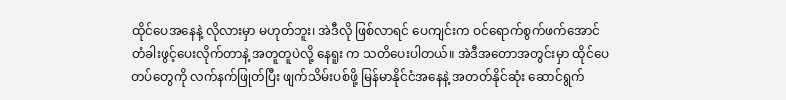ထိုင်ပေအနေနဲ့ လိုလားမှာ မဟုတ်ဘူး၊ အဲဒီလို ဖြစ်လာရင် ပေကျင်းက ဝင်ရောက်စွက်ဖက်အောင် တံခါးဖွင့်ပေးလိုက်တာနဲ့ အတူတူပဲလို့ နေရူး က သတိပေးပါတယ်။ အဲဒီအတောအတွင်းမှာ ထိုင်ပေတပ်တွေကို လက်နက်ဖြုတ်ပြီး ဖျက်သိမ်းပစ်ဖို့ မြန်မာနိုင်ငံအနေနဲ့ အတတ်နိုင်ဆုံး ဆောင်ရွက်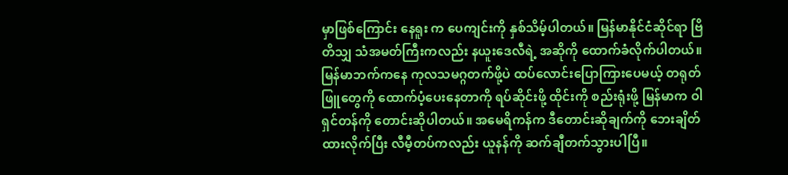မှာဖြစ်ကြောင်း နေရူး က ပေကျင်းကို နှစ်သိမ့်ပါတယ်။ မြန်မာနိုင်ငံဆိုင်ရာ ဗြိတိသျှ သံအမတ်ကြီးကလည်း နယူးဒေလီရဲ့ အဆိုကို ထောက်ခံလိုက်ပါတယ်။ မြန်မာဘက်ကနေ ကုလသမဂ္ဂတက်ဖို့ပဲ ထပ်လောင်းပြောကြားပေမယ့် တရုတ်ဖြူတွေကို ထောက်ပံ့ပေးနေတာကို ရပ်ဆိုင်းဖို့ ထိုင်းကို စည်းရုံးဖို့ မြန်မာက ဝါရှင်တန်ကို တောင်းဆိုပါတယ်။ အမေရိကန်က ဒီတောင်းဆိုချက်ကို ဘေးချိတ်ထားလိုက်ပြီး လီမီ့တပ်ကလည်း ယူနန်ကို ဆက်ချီတက်သွားပါပြီ။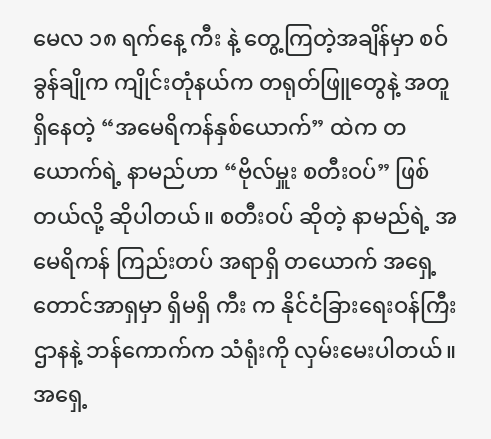မေလ ၁၈ ရက်နေ့ ကီး နဲ့ တွေ့ကြတဲ့အချိန်မှာ စဝ်ခွန်ချိုက ကျိုင်းတုံနယ်က တရုတ်ဖြူတွေနဲ့ အတူရှိနေတဲ့ “အမေရိကန်နှစ်ယောက်” ထဲက တယောက်ရဲ့ နာမည်ဟာ “ဗိုလ်မှူး စတီးဝပ်” ဖြစ်တယ်လို့ ဆိုပါတယ်။ စတီးဝပ် ဆိုတဲ့ နာမည်ရဲ့ အမေရိကန် ကြည်းတပ် အရာရှိ တယောက် အရှေ့တောင်အာရှမှာ ရှိမရှိ ကီး က နိုင်ငံခြားရေးဝန်ကြီးဌာနနဲ့ ဘန်ကောက်က သံရုံးကို လှမ်းမေးပါတယ်။ အရှေ့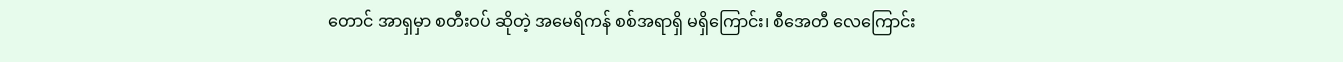တောင် အာရှမှာ စတီးဝပ် ဆိုတဲ့ အမေရိကန် စစ်အရာရှိ မရှိကြောင်း၊ စီအေတီ လေကြောင်း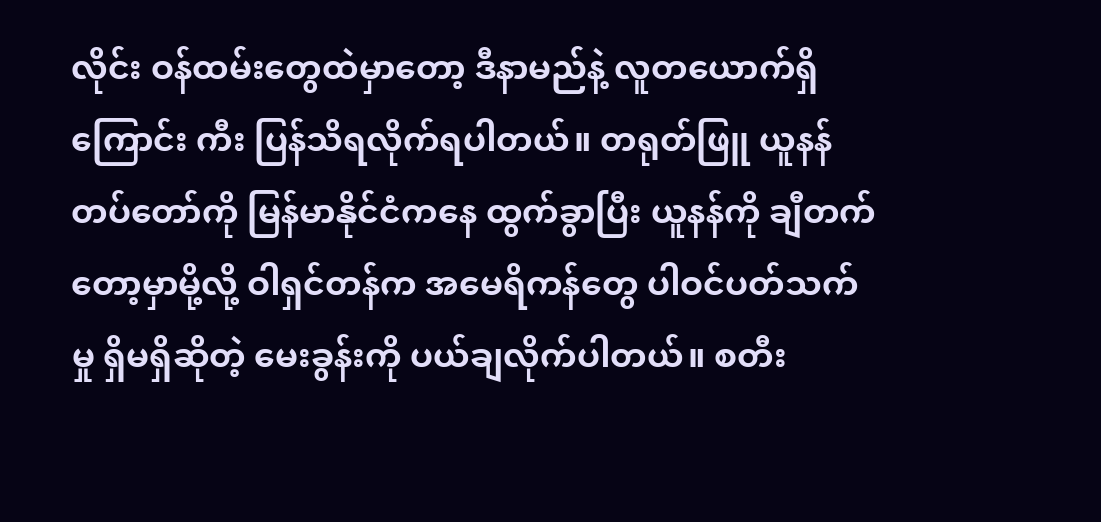လိုင်း ဝန်ထမ်းတွေထဲမှာတော့ ဒီနာမည်နဲ့ လူတယောက်ရှိကြောင်း ကီး ပြန်သိရလိုက်ရပါတယ်။ တရုတ်ဖြူ ယူနန်တပ်တော်ကို မြန်မာနိုင်ငံကနေ ထွက်ခွာပြီး ယူနန်ကို ချီတက်တော့မှာမို့လို့ ဝါရှင်တန်က အမေရိကန်တွေ ပါဝင်ပတ်သက်မှု ရှိမရှိဆိုတဲ့ မေးခွန်းကို ပယ်ချလိုက်ပါတယ်။ စတီး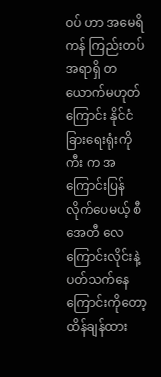ဝပ် ဟာ အမေရိကန် ကြည်းတပ် အရာရှိ တယောက်မဟုတ်ကြောင်း နိုင်ငံခြားရေးရုံးကို ကီး က အကြောင်းပြန်လိုက်ပေမယ့် စီအေတီ လေကြောင်းလိုင်းနဲ့ ပတ်သက်နေကြောင်းကိုတော့ ထိန်ချန်ထား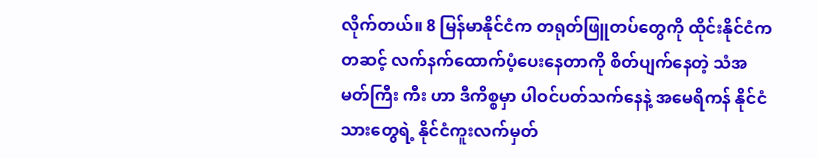လိုက်တယ်။ 8 မြန်မာနိုင်ငံက တရုတ်ဖြူတပ်တွေကို ထိုင်းနိုင်ငံက တဆင့် လက်နက်ထောက်ပံ့ပေးနေတာကို စိတ်ပျက်နေတဲ့ သံအမတ်ကြီး ကီး ဟာ ဒီကိစ္စမှာ ပါဝင်ပတ်သက်နေနဲ့ အမေရိကန် နိုင်ငံသားတွေရဲ့ နိုင်ငံကူးလက်မှတ်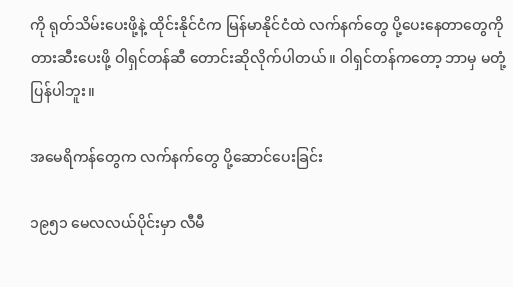ကို ရုတ်သိမ်းပေးဖို့နဲ့ ထိုင်းနိုင်ငံက မြန်မာနိုင်ငံထဲ လက်နက်တွေ ပို့ပေးနေတာတွေကို တားဆီးပေးဖို့ ဝါရှင်တန်ဆီ တောင်းဆိုလိုက်ပါတယ်။ ဝါရှင်တန်ကတော့ ဘာမှ မတုံ့ပြန်ပါဘူး။

အမေရိကန်တွေက လက်နက်တွေ ပို့ဆောင်ပေးခြင်း

၁၉၅၁ မေလလယ်ပိုင်းမှာ လီမီ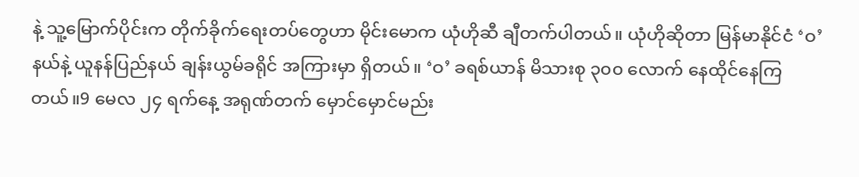နဲ့ သူ့မြောက်ပိုင်းက တိုက်ခိုက်ရေးတပ်တွေဟာ မိုင်းမောက ယုံဟိုဆီ ချီတက်ပါတယ်။ ယုံဟိုဆိုတာ မြန်မာနိုင်ငံ ‘ဝ’ နယ်နဲ့ ယူနန်ပြည်နယ် ချန်းယွမ်ခရိုင် အကြားမှာ ရှိတယ်။ ‘ဝ’ ခရစ်ယာန် မိသားစု ၃၀၀ လောက် နေထိုင်နေကြတယ်။9 မေလ ၂၄ ရက်နေ့ အရုဏ်တက် မှောင်မှောင်မည်း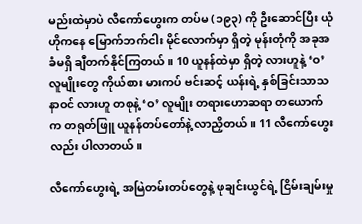မည်းထဲမှာပဲ လီကော်ဟွေးက တပ်မ (၁၉၃) ကို ဦးဆောင်ပြီး ယုံဟိုကနေ မြောက်ဘက်ငါး မိုင်လောက်မှာ ရှိတဲ့ မုန်းတုံကို အခုအခံမရှိ ချီတက်နိုင်ကြတယ်။ 10 ယူနန်ထဲမှာ ရှိတဲ့ လားဟူနဲ့ ‘ဝ’ လူမျိုးတွေ ကိုယ်စား မားကပ် ဗင်းဆင့် ယန်းရဲ့ နှစ်ခြင်းသာသနာဝင် လားဟူ တစုနဲ့ ‘ဝ’ လူမျိုး တရားဟောဆရာ တယောက်က တရုတ်ဖြူ ယူနန်တပ်တော်နဲ့ လာညှိတယ်။ 11 လီကော်ဟွေးလည်း ပါလာတယ်။

လီကော်ဟွေးရဲ့ အမြဲတမ်းတပ်တွေနဲ့ ဖုချင်းယွင်ရဲ့ ငြိမ်းချမ်းမှု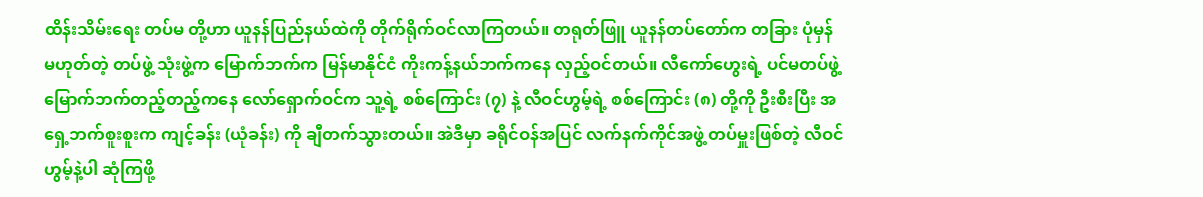ထိန်းသိမ်းရေး တပ်မ တို့ဟာ ယူနန်ပြည်နယ်ထဲကို တိုက်ရိုက်ဝင်လာကြတယ်။ တရုတ်ဖြူ ယူနန်တပ်တော်က တခြား ပုံမှန် မဟုတ်တဲ့ တပ်ဖွဲ့ သုံးဖွဲ့က မြောက်ဘက်က မြန်မာနိုင်ငံ ကိုးကန့်နယ်ဘက်ကနေ လှည့်ဝင်တယ်။ လီကော်ဟွေးရဲ့ ပင်မတပ်ဖွဲ့ မြောက်ဘက်တည့်တည့်ကနေ လော်ရှောက်ဝင်က သူ့ရဲ့ စစ်ကြောင်း (၇) နဲ့ လီဝင်ဟွမ့်ရဲ့ စစ်ကြောင်း (၈) တို့ကို ဦးစီးပြီး အရှေ့ဘက်စူးစူးက ကျင့်ခန်း (ယုံခန်း) ကို ချီတက်သွားတယ်။ အဲဒီမှာ ခရိုင်ဝန်အပြင် လက်နက်ကိုင်အဖွဲ့ တပ်မှူးဖြစ်တဲ့ လီဝင်ဟွမ့်နဲ့ပါ ဆုံကြဖို့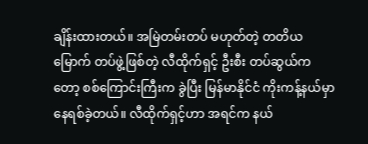ချိန်းထားတယ်။ အမြဲတမ်းတပ် မဟုတ်တဲ့ တတိယမြောက် တပ်ဖွဲ့ဖြစ်တဲ့ လီထိုက်ရှင့် ဦးစီး တပ်ဆွယ်ကတော့ စစ်ကြောင်းကြီးက ခွဲပြီး မြန်မာနိုင်ငံ ကိုးကန့်နယ်မှာ နေရစ်ခဲ့တယ်။ လီထိုက်ရှင့်ဟာ အရင်က နယ်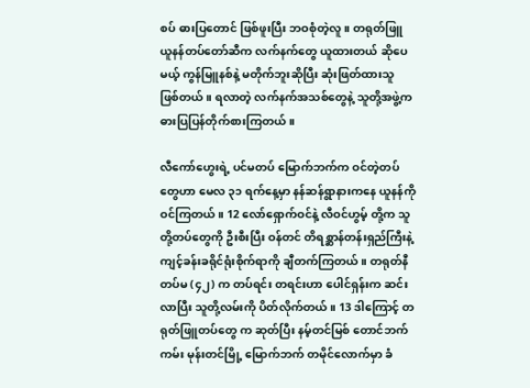စပ် ဓားပြတောင် ဖြစ်ဖူးပြီး ဘဝစုံတဲ့လူ။ တရုတ်ဖြူ ယူနန်တပ်တော်ဆီက လက်နက်တွေ ယူထားတယ် ဆိုပေမယ့် ကွန်မြူနစ်နဲ့ မတိုက်ဘူးဆိုပြီး ဆုံးဖြတ်ထားသူ ဖြစ်တယ်။ ရလာတဲ့ လက်နက်အသစ်တွေနဲ့ သူတို့အဖွဲ့က ဓားပြပြန်တိုက်စားကြတယ်။

လီကော်ဟွေးရဲ့ ပင်မတပ် မြောက်ဘက်က ဝင်တဲ့တပ်တွေဟာ မေလ ၃၁ ရက်နေ့မှာ နန်ဆန်ရွာနားကနေ ယူနန်ကို ဝင်ကြတယ်။ 12 လော်ရှောက်ဝင်နဲ့ လီဝင်ဟွမ့် တို့က သူတို့တပ်တွေကို ဦးစီးပြီး ဝန်တင် တိရစ္ဆာန်တန်းရှည်ကြီးနဲ့ ကျင့်ခန်းခရိုင်ရုံးစိုက်ရာကို ချီတက်ကြတယ်။ တရုတ်နီ တပ်မ (၄၂) က တပ်ရင်း တရင်းဟာ ပေါင်ရှန်းက ဆင်းလာပြီး သူတို့လမ်းကို ပိတ်လိုက်တယ်။ 13 ဒါကြောင့် တရုတ်ဖြူတပ်တွေ က ဆုတ်ပြီး နမ့်တင်မြစ် တောင်ဘက်ကမ်း မုန်းတင်မြို့ မြောက်ဘက် တမိုင်လောက်မှာ ခံ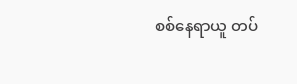စစ်နေရာယူ တပ်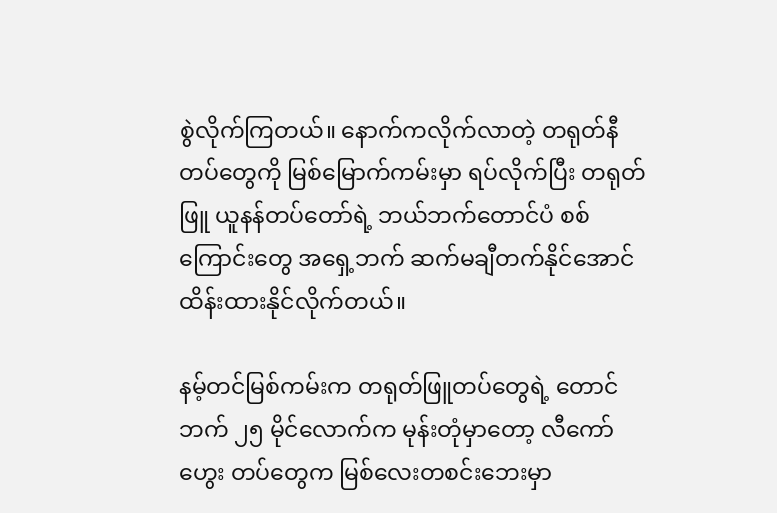စွဲလိုက်ကြတယ်။ နောက်ကလိုက်လာတဲ့ တရုတ်နီတပ်တွေကို မြစ်မြောက်ကမ်းမှာ ရပ်လိုက်ပြီး တရုတ်ဖြူ ယူနန်တပ်တော်ရဲ့ ဘယ်ဘက်တောင်ပံ စစ်ကြောင်းတွေ အရှေ့ဘက် ဆက်မချီတက်နိုင်အောင် ထိန်းထားနိုင်လိုက်တယ်။

နမ့်တင်မြစ်ကမ်းက တရုတ်ဖြူတပ်တွေရဲ့ တောင်ဘက် ၂၅ မိုင်လောက်က မုန်းတုံမှာတော့ လီကော်ဟွေး တပ်တွေက မြစ်လေးတစင်းဘေးမှာ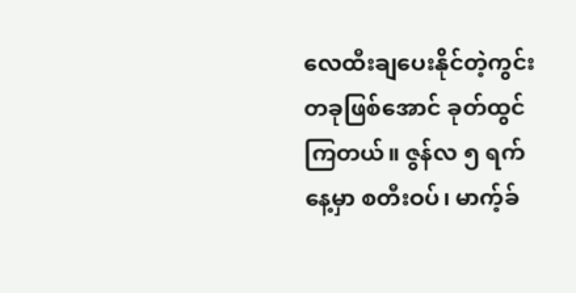လေထီးချပေးနိုင်တဲ့ကွင်း တခုဖြစ်အောင် ခုတ်ထွင်ကြတယ်။ ဇွန်လ ၅ ရက်နေ့မှာ စတီးဝပ်၊ မာက့်ခ်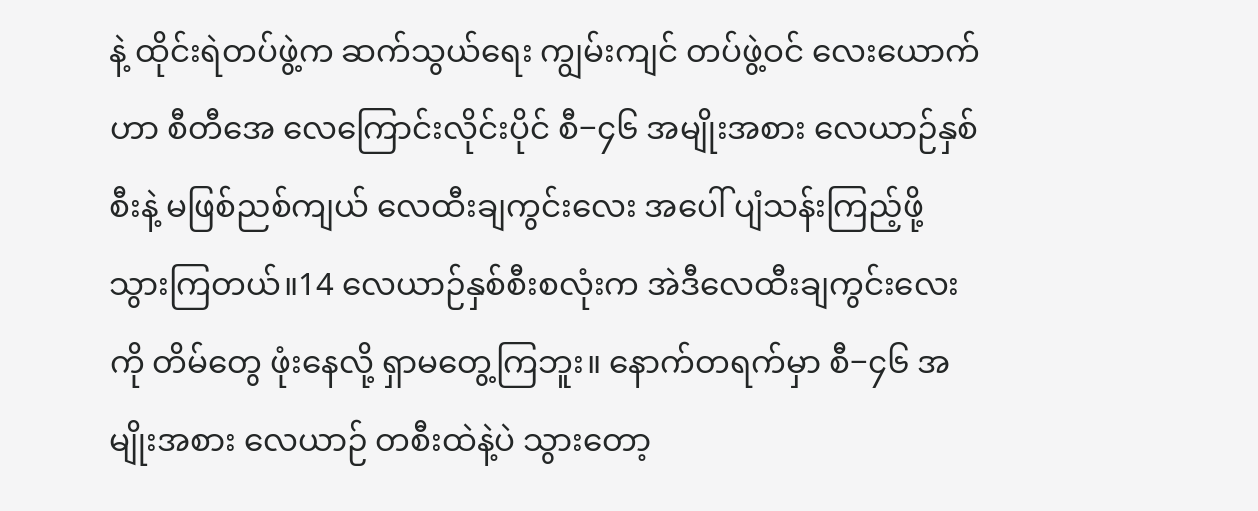နဲ့ ထိုင်းရဲတပ်ဖွဲ့က ဆက်သွယ်ရေး ကျွမ်းကျင် တပ်ဖွဲ့ဝင် လေးယောက်ဟာ စီတီအေ လေကြောင်းလိုင်းပိုင် စီ−၄၆ အမျိုးအစား လေယာဉ်နှစ်စီးနဲ့ မဖြစ်ညစ်ကျယ် လေထီးချကွင်းလေး အပေါ် ပျံသန်းကြည့်ဖို့ သွားကြတယ်။14 လေယာဉ်နှစ်စီးစလုံးက အဲဒီလေထီးချကွင်းလေးကို တိမ်တွေ ဖုံးနေလို့ ရှာမတွေ့ကြဘူး။ နောက်တရက်မှာ စီ−၄၆ အမျိုးအစား လေယာဉ် တစီးထဲနဲ့ပဲ သွားတော့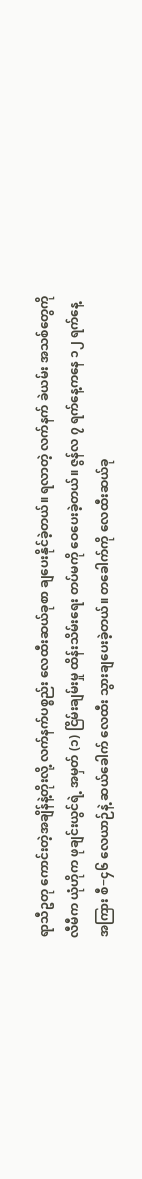ရာသီဥတု ကောင်းတဲ့အချိန်နဲ့တိုးလို့ လက်နက်ပစ္စည်း လေထီးဆယ်ခုစာ ချပေးနိုင်ခဲ့တယ်။ ရလာတဲ့ လက်နက် ခဲယမ်း အသစ်တွေကို လီမီက ယုံဟိုက ဖုချင်းယွင်ရဲ့ အမှတ် (၁) ငြိမ်းချမ်းမှု ထိန်းသိမ်းရေး တပ်မကို ဝေပေးခဲ့တယ်။ ဇွန်လ ၇ ရက်နေ့ကနေ ၁၂ ရက်နေ့အကြား စီ−၄၆ လေယာဉ်နဲ့ ဆယ်ခေါက် လေထီး သွားချပေးခဲ့တယ်။ တခေါက်ကို လေထီးဆယ်ခု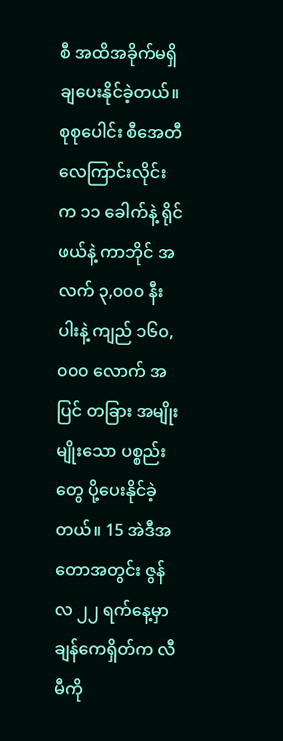စီ အထိအခိုက်မရှိ ချပေးနိုင်ခဲ့တယ်။ စုစုပေါင်း စီအေတီ လေကြာင်းလိုင်းက ၁၁ ခေါက်နဲ့ ရိုင်ဖယ်နဲ့ ကာဘိုင် အလက် ၃,၀၀၀ နီးပါးနဲ့ ကျည် ၁၆၀,၀၀၀ လောက် အပြင် တခြား အမျိုးမျိုးသော ပစ္စည်းတွေ ပို့ပေးနိုင်ခဲ့တယ်။ 15 အဲဒီအတောအတွင်း ဇွန်လ ၂၂ ရက်နေ့မှာ ချန်ကေရှိတ်က လီမီကို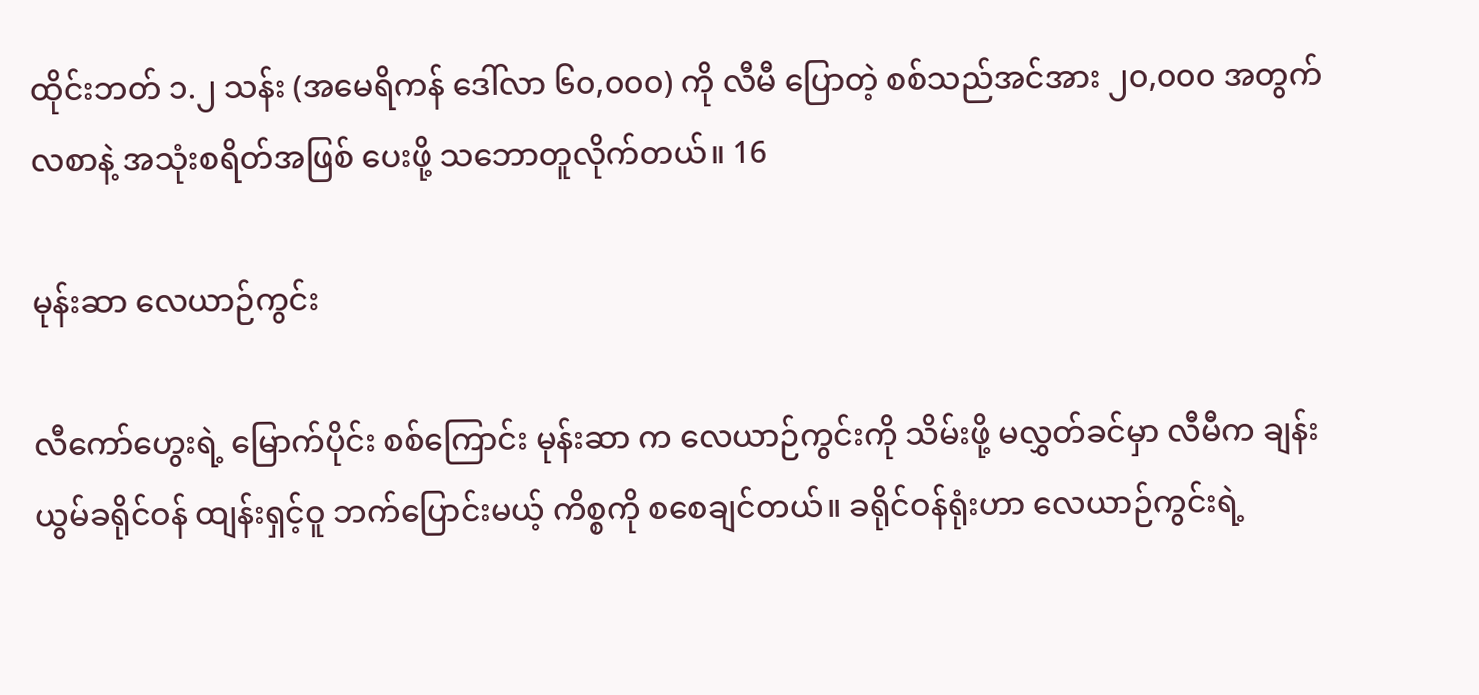ထိုင်းဘတ် ၁.၂ သန်း (အမေရိကန် ဒေါ်လာ ၆၀,၀၀၀) ကို လီမီ ပြောတဲ့ စစ်သည်အင်အား ၂၀,၀၀၀ အတွက် လစာနဲ့ အသုံးစရိတ်အဖြစ် ပေးဖို့ သဘောတူလိုက်တယ်။ 16

မုန်းဆာ လေယာဉ်ကွင်း

လီကော်ဟွေးရဲ့ မြောက်ပိုင်း စစ်ကြောင်း မုန်းဆာ က လေယာဉ်ကွင်းကို သိမ်းဖို့ မလွှတ်ခင်မှာ လီမီက ချန်းယွမ်ခရိုင်ဝန် ထျန်းရှင့်ဝူ ဘက်ပြောင်းမယ့် ကိစ္စကို စစေချင်တယ်။ ခရိုင်ဝန်ရုံးဟာ လေယာဉ်ကွင်းရဲ့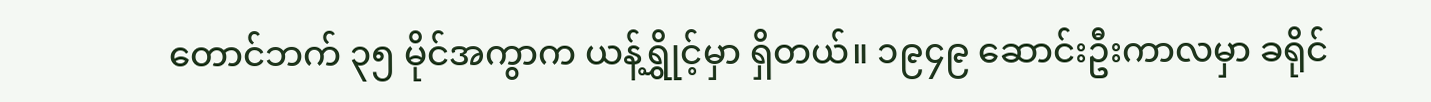တောင်ဘက် ၃၅ မိုင်အကွာက ယန့်ရွှိုင့်မှာ ရှိတယ်။ ၁၉၄၉ ဆောင်းဦးကာလမှာ ခရိုင်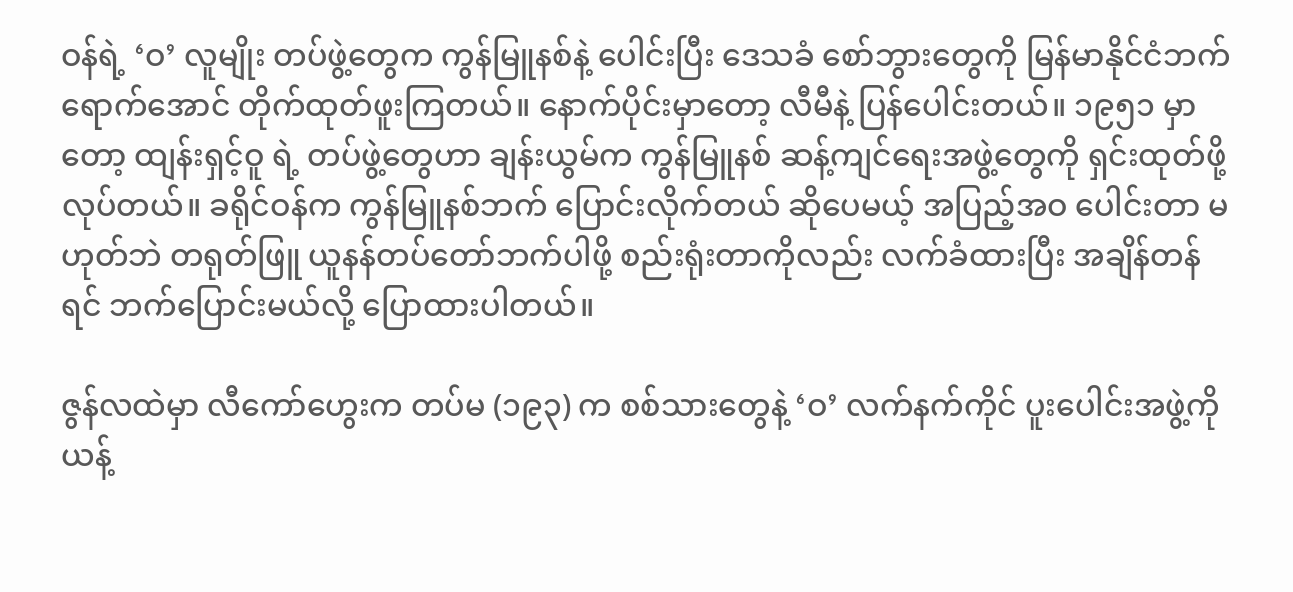ဝန်ရဲ့ ‘ဝ’ လူမျိုး တပ်ဖွဲ့တွေက ကွန်မြူနစ်နဲ့ ပေါင်းပြီး ဒေသခံ စော်ဘွားတွေကို မြန်မာနိုင်ငံဘက်ရောက်အောင် တိုက်ထုတ်ဖူးကြတယ်။ နောက်ပိုင်းမှာတော့ လီမီနဲ့ ပြန်ပေါင်းတယ်။ ၁၉၅၁ မှာတော့ ထျန်းရှင့်ဝူ ရဲ့ တပ်ဖွဲ့တွေဟာ ချန်းယွမ်က ကွန်မြူနစ် ဆန့်ကျင်ရေးအဖွဲ့တွေကို ရှင်းထုတ်ဖို့လုပ်တယ်။ ခရိုင်ဝန်က ကွန်မြူနစ်ဘက် ပြောင်းလိုက်တယ် ဆိုပေမယ့် အပြည့်အဝ ပေါင်းတာ မဟုတ်ဘဲ တရုတ်ဖြူ ယူနန်တပ်တော်ဘက်ပါဖို့ စည်းရုံးတာကိုလည်း လက်ခံထားပြီး အချိန်တန်ရင် ဘက်ပြောင်းမယ်လို့ ပြောထားပါတယ်။

ဇွန်လထဲမှာ လီကော်ဟွေးက တပ်မ (၁၉၃) က စစ်သားတွေနဲ့ ‘ဝ’ လက်နက်ကိုင် ပူးပေါင်းအဖွဲ့ကို ယန့်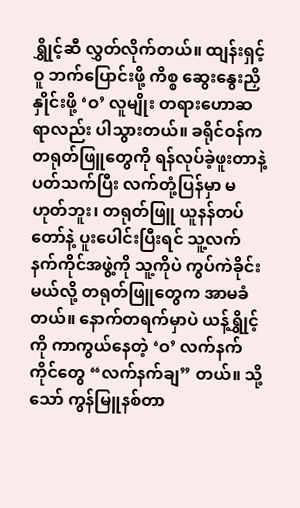ရွှိုင့်ဆီ လွှတ်လိုက်တယ်။ ထျန်းရှင့်ဝူ ဘက်ပြောင်းဖို့ ကိစ္စ ဆွေးနွေးညှိနှိုင်းဖို့ ‘ဝ’ လူမျိုး တရားဟောဆရာလည်း ပါသွားတယ်။ ခရိုင်ဝန်က တရုတ်ဖြူတွေကို ရန်လုပ်ခဲ့ဖူးတာနဲ့ ပတ်သက်ပြီး လက်တုံ့ပြန်မှာ မဟုတ်ဘူး၊ တရုတ်ဖြူ ယူနန်တပ်တော်နဲ့ ပူးပေါင်းပြီးရင် သူ့လက်နက်ကိုင်အဖွဲ့ကို သူ့ကိုပဲ ကွပ်ကဲခိုင်းမယ်လို့ တရုတ်ဖြူတွေက အာမခံတယ်။ နောက်တရက်မှာပဲ ယန့်ရွှိုင့်ကို ကာကွယ်နေတဲ့ ‘ဝ’ လက်နက်ကိုင်တွေ “လက်နက်ချ” တယ်။ သို့သော် ကွန်မြူနစ်တာ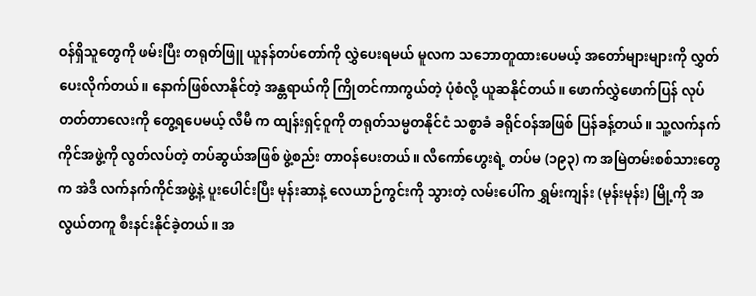ဝန်ရှိသူတွေကို ဖမ်းပြီး တရုတ်ဖြူ ယူနန်တပ်တော်ကို လွှဲပေးရမယ် မူလက သဘောတူထားပေမယ့် အတော်များများကို လွှတ်ပေးလိုက်တယ်။ နောက်ဖြစ်လာနိုင်တဲ့ အန္တရာယ်ကို ကြိုတင်ကာကွယ်တဲ့ ပုံစံလို့ ယူဆနိုင်တယ်။ ဖောက်လွှဲဖောက်ပြန် လုပ်တတ်တာလေးကို တွေ့ရပေမယ့် လီမီ က ထျန်းရှင့်ဝူကို တရုတ်သမ္မတနိုင်ငံ သစ္စာခံ ခရိုင်ဝန်အဖြစ် ပြန်ခန့်တယ်။ သူ့လက်နက်ကိုင်အဖွဲ့ကို လွတ်လပ်တဲ့ တပ်ဆွယ်အဖြစ် ဖွဲ့စည်း တာဝန်ပေးတယ်။ လီကော်ဟွေးရဲ့ တပ်မ (၁၉၃) က အမြဲတမ်းစစ်သားတွေက အဲဒီ လက်နက်ကိုင်အဖွဲ့နဲ့ ပူးပေါင်းပြီး မုန်းဆာနဲ့ လေယာဉ်ကွင်းကို သွားတဲ့ လမ်းပေါ်က ရွှမ်းကျန်း (မုန်းမုန်း) မြို့ကို အလွယ်တကူ စီးနင်းနိုင်ခဲ့တယ်။ အ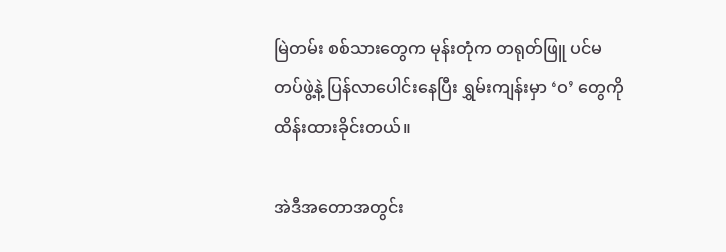မြဲတမ်း စစ်သားတွေက မုန်းတုံက တရုတ်ဖြူ ပင်မတပ်ဖွဲ့နဲ့ ပြန်လာပေါင်းနေပြီး ရွှမ်းကျန်းမှာ ‘ဝ’ တွေကို ထိန်းထားခိုင်းတယ်။

အဲဒီအတောအတွင်း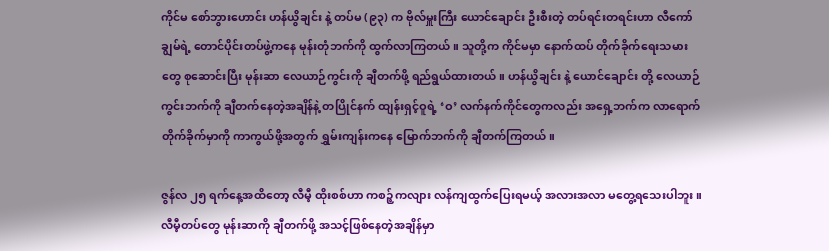ကိုင်မ စော်ဘွားဟောင်း ဟန်ယွိချင်း နဲ့ တပ်မ (၉၃) က ဗိုလ်မှူးကြီး ယောင်ချောင်း ဦးစီးတဲ့ တပ်ရင်းတရင်းဟာ လီကော်ချွမ်ရဲ့ တောင်ပိုင်းတပ်ဖွဲ့ကနေ မုန်းတုံဘက်ကို ထွက်လာကြတယ်။ သူတို့က ကိုင်မမှာ နောက်ထပ် တိုက်ခိုက်ရေးသမားတွေ စုဆောင်းပြီး မုန်းဆာ လေယာဉ်ကွင်းကို ချီတက်ဖို့ ရည်ရွယ်ထားတယ်။ ဟန်ယွိချင်း နဲ့ ယောင်ချောင်း တို့ လေယာဉ်ကွင်းဘက်ကို ချီတက်နေတဲ့အချိန်နဲ့ တပြိုင်နက် ထျန်းရှင့်ဝူရဲ့ ‘ဝ’ လက်နက်ကိုင်တွေကလည်း အရှေ့ဘက်က လာရောက်တိုက်ခိုက်မှာကို ကာကွယ်ဖို့အတွက် ရွှမ်းကျန်းကနေ မြောက်ဘက်ကို ချီတက်ကြတယ်။

ဇွန်လ ၂၅ ရက်နေ့အထိတော့ လီမီ့ ထိုးစစ်ဟာ ကစဉ့်ကလျား လန်ကျထွက်ပြေးရမယ့် အလားအလာ မတွေ့ရသေးပါဘူး။ လီမီ့တပ်တွေ မုန်းဆာကို ချီတက်ဖို့ အသင့်ဖြစ်နေတဲ့အချိန်မှာ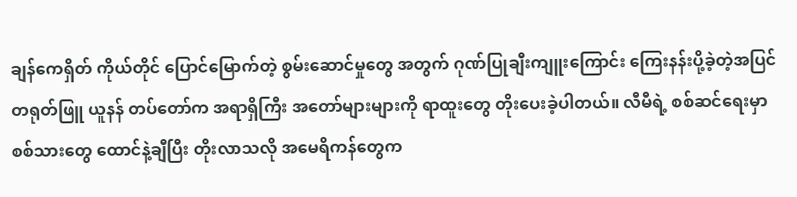ချန်ကေရှိတ် ကိုယ်တိုင် ပြောင်မြောက်တဲ့ စွမ်းဆောင်မှုတွေ အတွက် ဂုဏ်ပြုချီးကျူးကြောင်း ကြေးနန်းပို့ခဲ့တဲ့အပြင် တရုတ်ဖြူ ယူနန် တပ်တော်က အရာရှိကြီး အတော်များများကို ရာထူးတွေ တိုးပေးခဲ့ပါတယ်။ လီမီရဲ့ စစ်ဆင်ရေးမှာ စစ်သားတွေ ထောင်နဲ့ချီပြီး တိုးလာသလို အမေရိကန်တွေက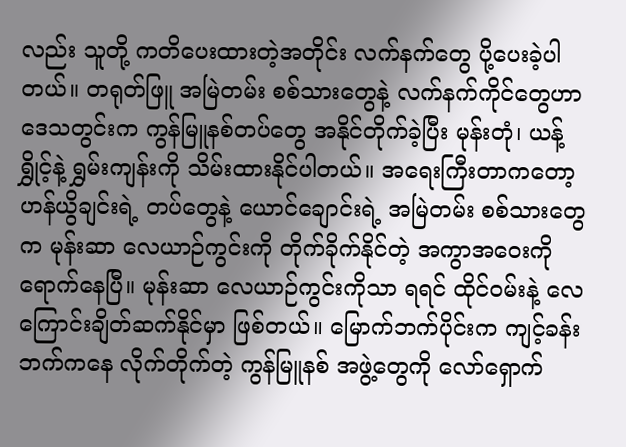လည်း သူတို့ ကတိပေးထားတဲ့အတိုင်း လက်နက်တွေ ပို့ပေးခဲ့ပါတယ်။ တရုတ်ဖြူ အမြဲတမ်း စစ်သားတွေနဲ့ လက်နက်ကိုင်တွေဟာ ဒေသတွင်းက ကွန်မြူနစ်တပ်တွေ အနိုင်တိုက်ခဲ့ပြီး မုန်းတုံ၊ ယန့်ရွှိုင့်နဲ့ ရွှမ်းကျန်းကို သိမ်းထားနိုင်ပါတယ်။ အရေးကြီးတာကတော့ ဟန်ယွိချင်းရဲ့ တပ်တွေနဲ့ ယောင်ချောင်းရဲ့ အမြဲတမ်း စစ်သားတွေက မုန်းဆာ လေယာဉ်ကွင်းကို တိုက်ခိုက်နိုင်တဲ့ အကွာအဝေးကို ရောက်နေပြီ။ မုန်းဆာ လေယာဉ်ကွင်းကိုသာ ရရင် ထိုင်ဝမ်းနဲ့ လေကြောင်းချိတ်ဆက်နိုင်မှာ ဖြစ်တယ်။ မြောက်ဘက်ပိုင်းက ကျင့်ခန်းဘက်ကနေ လိုက်တိုက်တဲ့ ကွန်မြူနစ် အဖွဲ့တွေကို လော်ရှောက်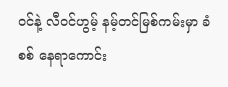ဝင်နဲ့ လီဝင်ဟွမ့် နမ့်တင်မြစ်ကမ်းမှာ ခံစစ် နေရာကောင်း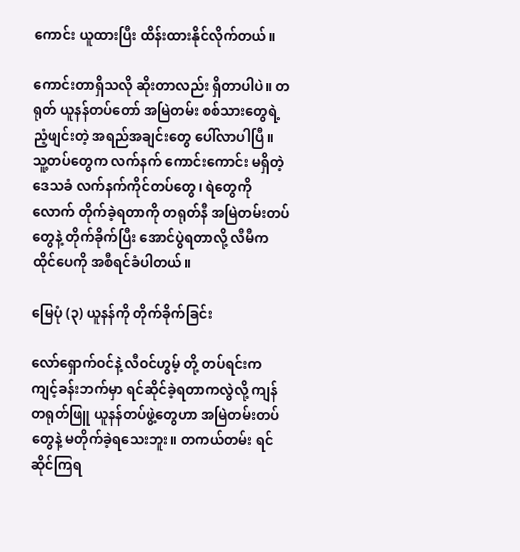ကောင်း ယူထားပြီး ထိန်းထားနိုင်လိုက်တယ်။

ကောင်းတာရှိသလို ဆိုးတာလည်း ရှိတာပါပဲ။ တရုတ် ယူနန်တပ်တော် အမြဲတမ်း စစ်သားတွေရဲ့ ညံ့ဖျင်းတဲ့ အရည်အချင်းတွေ ပေါ်လာပါပြီ။ သူ့တပ်တွေက လက်နက် ကောင်းကောင်း မရှိတဲ့ ဒေသခံ လက်နက်ကိုင်တပ်တွေ၊ ရဲတွေကိုလောက် တိုက်ခဲ့ရတာကို တရုတ်နီ အမြဲတမ်းတပ်တွေနဲ့ တိုက်ခိုက်ပြီး အောင်ပွဲရတာလို့ လီမီက ထိုင်ပေကို အစီရင်ခံပါတယ်။

မြေပုံ (၃) ယူနန်ကို တိုက်ခိုက်ခြင်း

လော်ရှောက်ဝင်နဲ့ လီဝင်ဟွမ့် တို့ တပ်ရင်းက ကျင့်ခန်းဘက်မှာ ရင်ဆိုင်ခဲ့ရတာကလွဲလို့ ကျန်တရုတ်ဖြူ ယူနန်တပ်ဖွဲ့တွေဟာ အမြဲတမ်းတပ်တွေနဲ့ မတိုက်ခဲ့ရသေးဘူး။ တကယ်တမ်း ရင်ဆိုင်ကြရ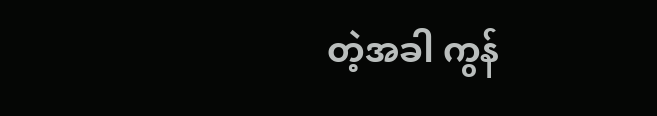တဲ့အခါ ကွန်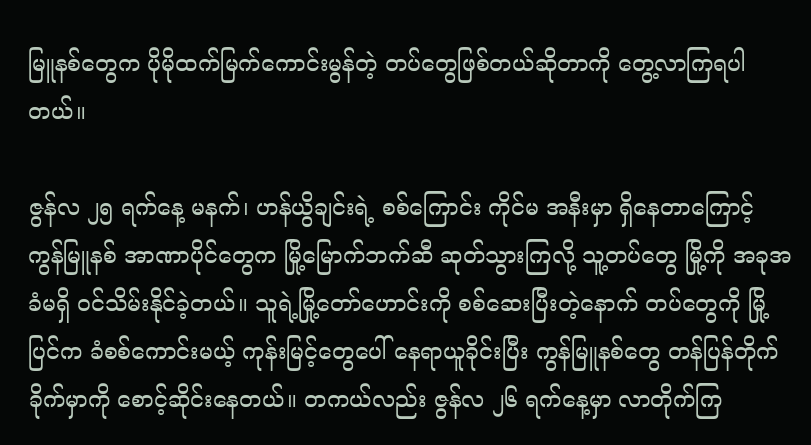မြူနစ်တွေက ပိုမိုထက်မြက်ကောင်းမွန်တဲ့ တပ်တွေဖြစ်တယ်ဆိုတာကို တွေ့လာကြရပါတယ်။

ဇွန်လ ၂၅ ရက်နေ့ မနက်၊ ဟန်ယွိချင်းရဲ့ စစ်ကြောင်း ကိုင်မ အနီးမှာ ရှိနေတာကြောင့် ကွန်မြူနစ် အာဏာပိုင်တွေက မြို့မြောက်ဘက်ဆီ ဆုတ်သွားကြလို့ သူ့တပ်တွေ မြို့ကို အခုအခံမရှိ ဝင်သိမ်းနိုင်ခဲ့တယ်။ သူရဲ့မြို့တော်ဟောင်းကို စစ်ဆေးပြီးတဲ့နောက် တပ်တွေကို မြို့ပြင်က ခံစစ်ကောင်းမယ့် ကုန်းမြင့်တွေပေါ် နေရာယူခိုင်းပြီး ကွန်မြူနစ်တွေ တန်ပြန်တိုက်ခိုက်မှာကို စောင့်ဆိုင်းနေတယ်။ တကယ်လည်း ဇွန်လ ၂၆ ရက်နေ့မှာ လာတိုက်ကြ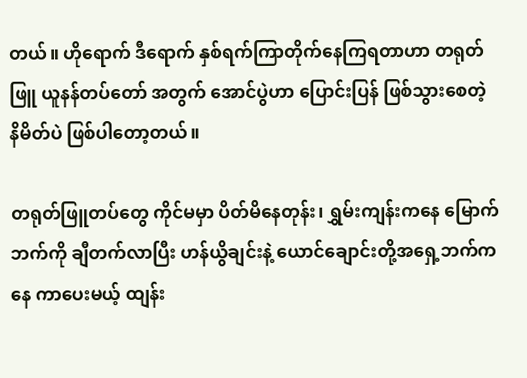တယ်။ ဟိုရောက် ဒီရောက် နှစ်ရက်ကြာတိုက်နေကြရတာဟာ တရုတ်ဖြူ ယူနန်တပ်တော် အတွက် အောင်ပွဲဟာ ပြောင်းပြန် ဖြစ်သွားစေတဲ့ နိမိတ်ပဲ ဖြစ်ပါတော့တယ်။

တရုတ်ဖြူတပ်တွေ ကိုင်မမှာ ပိတ်မိနေတုန်း၊ ရွှမ်းကျန်းကနေ မြောက်ဘက်ကို ချီတက်လာပြီး ဟန်ယွိချင်းနဲ့ ယောင်ချောင်းတို့အရှေ့ဘက်ကနေ ကာပေးမယ့် ထျန်း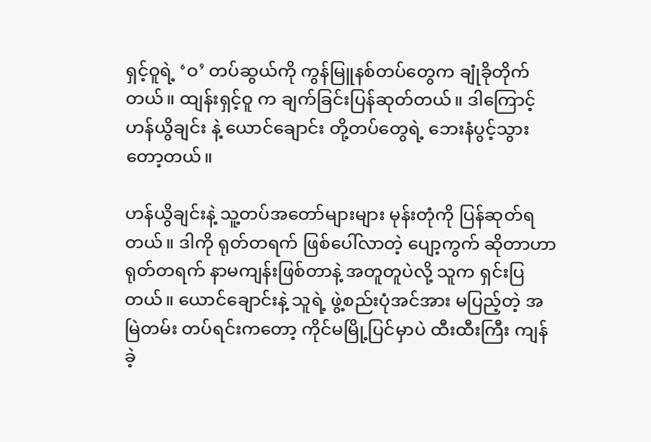ရှင့်ဝူရဲ့ ‘ဝ’ တပ်ဆွယ်ကို ကွန်မြူနစ်တပ်တွေက ချုံခိုတိုက်တယ်။ ထျန်းရှင့်ဝူ က ချက်ခြင်းပြန်ဆုတ်တယ်။ ဒါကြောင့် ဟန်ယွိချင်း နဲ့ ယောင်ချောင်း တို့တပ်တွေရဲ့ ဘေးနံပွင့်သွားတော့တယ်။

ဟန်ယွိချင်းနဲ့ သူ့တပ်အတော်များများ မုန်းတုံကို ပြန်ဆုတ်ရတယ်။ ဒါကို ရုတ်တရက် ဖြစ်ပေါ်လာတဲ့ ပျော့ကွက် ဆိုတာဟာ ရုတ်တရက် နာမကျန်းဖြစ်တာနဲ့ အတူတူပဲလို့ သူက ရှင်းပြတယ်။ ယောင်ချောင်းနဲ့ သူရဲ့ ဖွဲ့စည်းပုံအင်အား မပြည့်တဲ့ အမြဲတမ်း တပ်ရင်းကတော့ ကိုင်မမြို့ပြင်မှာပဲ ထီးထီးကြီး ကျန်ခဲ့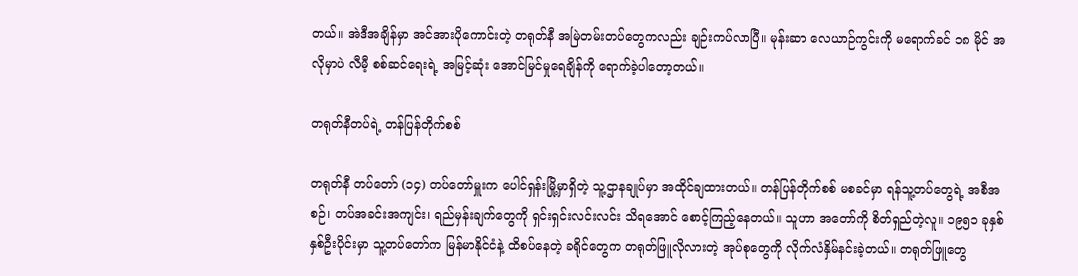တယ်။ အဲဒီအချိန်မှာ အင်အားပိုကောင်းတဲ့ တရုတ်နီ အမြဲတမ်းတပ်တွေကလည်း ချဉ်းကပ်လာပြီ။ မုန်းဆာ လေယာဉ်ကွင်းကို မရောက်ခင် ၁၈ မိုင် အလိုမှာပဲ လီမီ့ စစ်ဆင်ရေးရဲ့ အမြင့်ဆုံး အောင်မြင်မှုရေချိန်ကို ရောက်ခဲ့ပါတော့တယ်။

တရုတ်နီတပ်ရဲ့ တန်ပြန်တိုက်စစ်

တရုတ်နီ တပ်တော် (၁၄) တပ်တော်မှူးက ပေါင်ရှန်းမြို့မှာရှိတဲ့ သူ့ဌာနချုပ်မှာ အထိုင်ချထားတယ်။ တန်ပြန်တိုက်စစ် မစခင်မှာ ရန်သူ့တပ်တွေရဲ့ အစီအစဉ်၊ တပ်အခင်းအကျင်း၊ ရည်မှန်းချက်တွေကို ရှင်းရှင်းလင်းလင်း သိရအောင် စောင့်ကြည့်နေတယ်။ သူဟာ အတော်ကို စိတ်ရှည်တဲ့လူ။ ၁၉၅၁ ခုနှစ် နှစ်ဦးပိုင်းမှာ သူ့တပ်တော်က မြန်မာနိုင်ငံနဲ့ ထိစပ်နေတဲ့ ခရိုင်တွေက တရုတ်ဖြူလိုလားတဲ့ အုပ်စုတွေကို လိုက်လံနှိမ်နင်းခဲ့တယ်။ တရုတ်ဖြူတွေ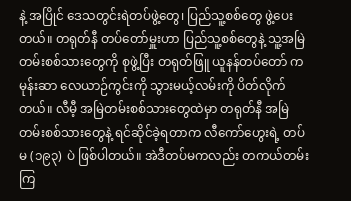နဲ့ အပြိုင် ဒေသတွင်းရဲတပ်ဖွဲ့တွေ၊ ပြည်သူ့စစ်တွေ ဖွဲ့ပေးတယ်။ တရုတ်နီ တပ်တော်မှူးဟာ ပြည်သူ့စစ်တွေနဲ့ သူ့အမြဲတမ်းစစ်သားတွေကို စုဖွဲ့ပြီး တရုတ်ဖြူ ယူနန်တပ်တော် က မုန်းဆာ လေယာဉ်ကွင်းကို သွားမယ့်လမ်းကို ပိတ်လိုက်တယ်။ လီမီ့ အမြဲတမ်းစစ်သားတွေထဲမှာ တရုတ်နီ အမြဲတမ်းစစ်သားတွေနဲ့ ရင်ဆိုင်ခဲ့ရတာက လီကော်ဟွေးရဲ့ တပ်မ (၁၉၃) ပဲ ဖြစ်ပါတယ်။ အဲဒီတပ်မကလည်း တကယ်တမ်းကြ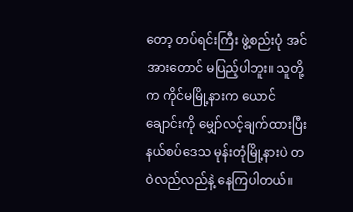တော့ တပ်ရင်းကြီး ဖွဲ့စည်းပုံ အင်အားတောင် မပြည့်ပါဘူး။ သူတို့က ကိုင်မမြို့နားက ယောင်ချောင်းကို မျှော်လင့်ချက်ထားပြီး နယ်စပ်ဒေသ မုန်းတုံမြို့နားပဲ တဝဲလည်လည်နဲ့ နေကြပါတယ်။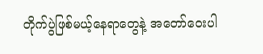တိုက်ပွဲဖြစ်မယ့်နေရာတွေနဲ့ အတော်ဝေးပါ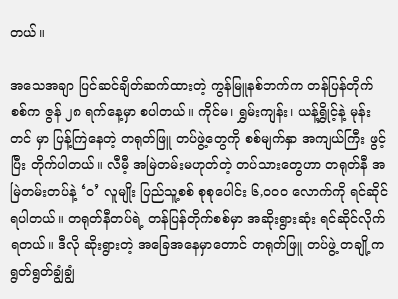တယ်။

အသေအချာ ပြင်ဆင်ချိတ်ဆက်ထားတဲ့ ကွန်မြူနစ်ဘက်က တန်ပြန်တိုက်စစ်က ဇွန် ၂၈ ရက်နေ့မှာ စပါတယ်။ ကိုင်မ၊ ရွှမ်းကျန်း၊ ယန့်ရွှိုင့်နဲ့ မုန်းတင် မှာ ပြန့်ကြဲနေတဲ့ တရုတ်ဖြူ တပ်ဖွဲ့တွေကို စစ်မျက်နှာ အကျယ်ကြီး ဖွင့်ပြီး တိုက်ပါတယ်။ လီမီ့ အမြဲတမ်းမဟုတ်တဲ့ တပ်သားတွေဟာ တရုတ်နီ အမြဲတမ်းတပ်နဲ့ ‘ဝ’ လူမျိုး ပြည်သူ့စစ် စုစုပေါင်း ၆,၀၀၀ လောက်ကို ရင်ဆိုင်ရပါတယ်။ တရုတ်နီတပ်ရဲ့ တန်ပြန်တိုက်စစ်မှာ အဆိုးရွားဆုံး ရင်ဆိုင်လိုက်ရတယ်။ ဒီလို ဆိုးရွားတဲ့ အခြေအနေမှာတောင် တရုတ်ဖြူ တပ်ဖွဲ့ တချို့က ရွတ်ရွတ်ချွံချွံ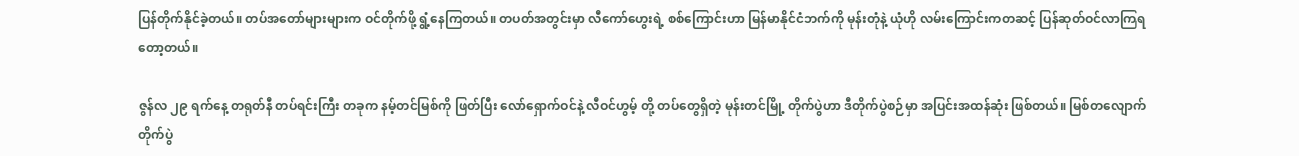ပြန်တိုက်နိုင်ခဲ့တယ်။ တပ်အတော်များများက ဝင်တိုက်ဖို့ ရွံ့နေကြတယ်။ တပတ်အတွင်းမှာ လီကော်ဟွေးရဲ့ စစ်ကြောင်းဟာ မြန်မာနိုင်ငံဘက်ကို မုန်းတုံနဲ့ ယုံဟို လမ်းကြောင်းကတဆင့် ပြန်ဆုတ်ဝင်လာကြရတော့တယ်။

ဇွန်လ ၂၉ ရက်နေ့ တရုတ်နီ တပ်ရင်းကြီး တခုက နမ့်တင်မြစ်ကို ဖြတ်ပြီး လော်ရှောက်ဝင်နဲ့ လီဝင်ဟွမ့် တို့ တပ်တွေရှိတဲ့ မုန်းတင်မြို့ တိုက်ပွဲဟာ ဒီတိုက်ပွဲစဉ်မှာ အပြင်းအထန်ဆုံး ဖြစ်တယ်။ မြစ်တလျောက်တိုက်ပွဲ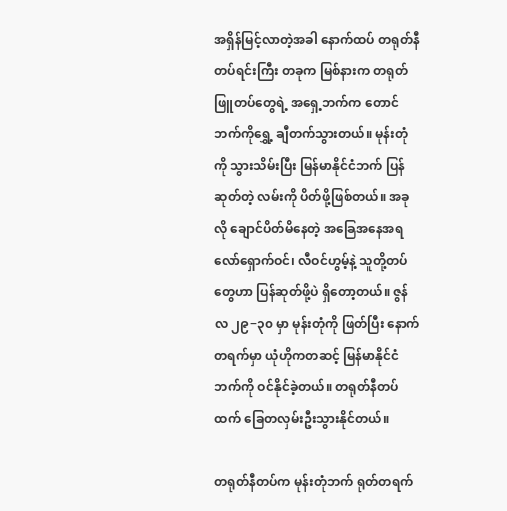အရှိန်မြင့်လာတဲ့အခါ နောက်ထပ် တရုတ်နီ တပ်ရင်းကြီး တခုက မြစ်နားက တရုတ်ဖြူတပ်တွေရဲ့ အရှေ့ဘက်က တောင်ဘက်ကိုရွှေ့ ချီတက်သွားတယ်။ မုန်းတုံကို သွားသိမ်းပြီး မြန်မာနိုင်ငံဘက် ပြန်ဆုတ်တဲ့ လမ်းကို ပိတ်ဖို့ဖြစ်တယ်။ အခုလို ချောင်ပိတ်မိနေတဲ့ အခြေအနေအရ လော်ရှောက်ဝင်၊ လီဝင်ဟွမ့်နဲ့ သူတို့တပ်တွေဟာ ပြန်ဆုတ်ဖို့ပဲ ရှိတော့တယ်။ ဇွန်လ ၂၉−၃၀ မှာ မုန်းတုံကို ဖြတ်ပြီး နောက်တရက်မှာ ယုံဟိုကတဆင့် မြန်မာနိုင်ငံဘက်ကို ဝင်နိုင်ခဲ့တယ်။ တရုတ်နီတပ်ထက် ခြေတလှမ်းဦးသွားနိုင်တယ်။

တရုတ်နီတပ်က မုန်းတုံဘက် ရုတ်တရက်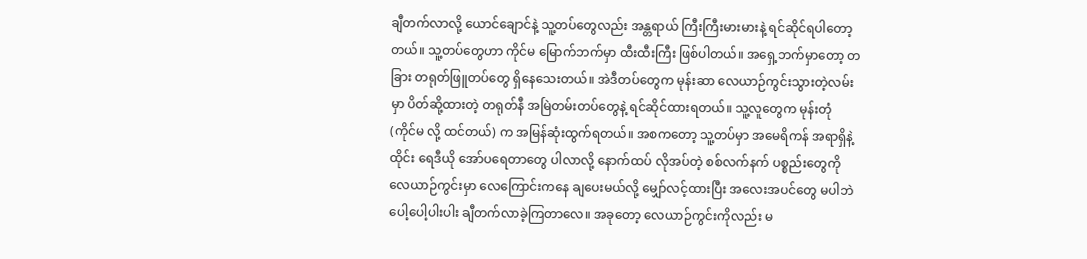ချီတက်လာလို့ ယောင်ချောင်နဲ့ သူ့တပ်တွေလည်း အန္တရာယ် ကြီးကြီးမားမားနဲ့ ရင်ဆိုင်ရပါတော့တယ်။ သူ့တပ်တွေဟာ ကိုင်မ မြောက်ဘက်မှာ ထီးထီးကြီး ဖြစ်ပါတယ်။ အရှေ့ဘက်မှာတော့ တခြား တရုတ်ဖြူတပ်တွေ ရှိနေသေးတယ်။ အဲဒီတပ်တွေက မုန်းဆာ လေယာဉ်ကွင်းသွားတဲ့လမ်းမှာ ပိတ်ဆို့ထားတဲ့ တရုတ်နီ အမြဲတမ်းတပ်တွေနဲ့ ရင်ဆိုင်ထားရတယ်။ သူ့လူတွေက မုန်းတုံ (ကိုင်မ လို့ ထင်တယ်) က အမြန်ဆုံးထွက်ရတယ်။ အစကတော့ သူ့တပ်မှာ အမေရိကန် အရာရှိနဲ့ ထိုင်း ရေဒီယို အော်ပရေတာတွေ ပါလာလို့ နောက်ထပ် လိုအပ်တဲ့ စစ်လက်နက် ပစ္စည်းတွေကို လေယာဉ်ကွင်းမှာ လေကြောင်းကနေ ချပေးမယ်လို့ မျှော်လင့်ထားပြီး အလေးအပင်တွေ မပါဘဲ ပေါ့ပေါ့ပါးပါး ချီတက်လာခဲ့ကြတာလေ။ အခုတော့ လေယာဉ်ကွင်းကိုလည်း မ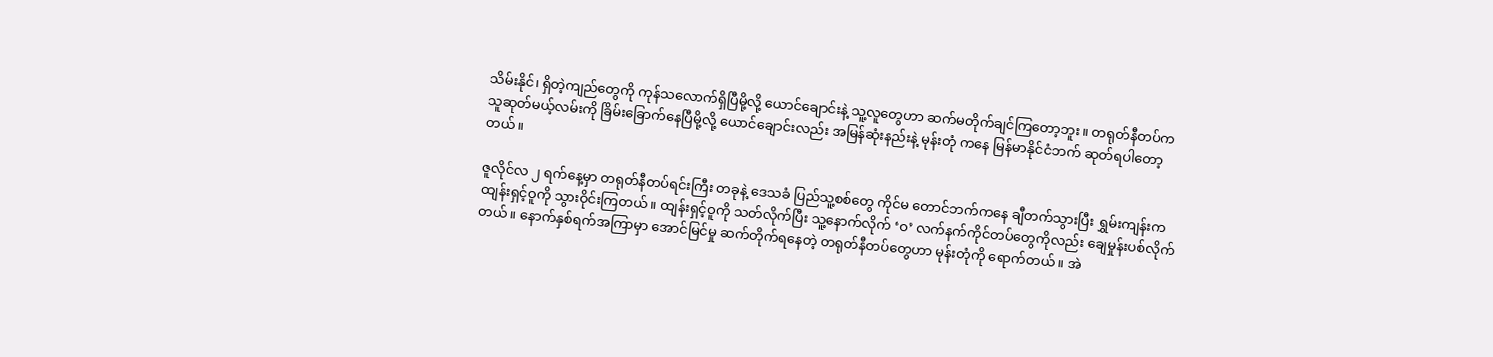သိမ်းနိုင်၊ ရှိတဲ့ကျည်တွေကို ကုန်သလောက်ရှိပြီမို့လို့ ယောင်ချောင်းနဲ့ သူ့လူတွေဟာ ဆက်မတိုက်ချင်ကြတော့ဘူး။ တရုတ်နီတပ်က သူဆုတ်မယ့်လမ်းကို ခြိမ်းခြောက်နေပြီမို့လို့ ယောင်ချောင်းလည်း အမြန်ဆုံးနည်းနဲ့ မုန်းတုံ ကနေ မြန်မာနိုင်ငံဘက် ဆုတ်ရပါတော့တယ်။

ဇူလိုင်လ ၂ ရက်နေ့မှာ တရုတ်နီတပ်ရင်းကြီး တခုနဲ့ ဒေသခံ ပြည်သူ့စစ်တွေ ကိုင်မ တောင်ဘက်ကနေ ချီတက်သွားပြီး ရွှမ်းကျန်းက ထျန်းရှင့်ဝူကို သွားဝိုင်းကြတယ်။ ထျန်းရှင့်ဝူကို သတ်လိုက်ပြီး သူ့နောက်လိုက် ‘ဝ’ လက်နက်ကိုင်တပ်တွေကိုလည်း ချေမှုန်းပစ်လိုက်တယ်။ နောက်နှစ်ရက်အကြာမှာ အောင်မြင်မှု ဆက်တိုက်ရနေတဲ့ တရုတ်နီတပ်တွေဟာ မုန်းတုံကို ရောက်တယ်။ အဲ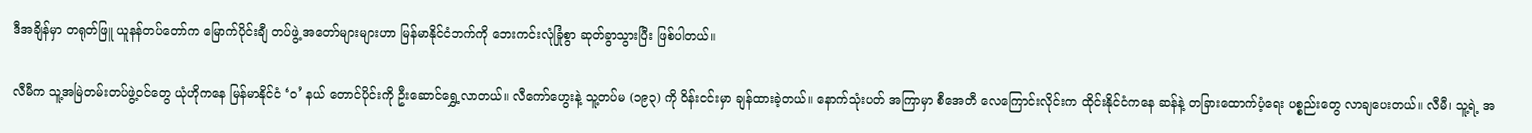ဒီအချိန်မှာ တရုတ်ဖြူ ယူနန်တပ်တော်က မြောက်ပိုင်းချီ တပ်ဖွဲ့ အတော်များများဟာ မြန်မာနိုင်ငံဘက်ကို ဘေးကင်းလုံခြုံစွာ ဆုတ်ခွာသွားပြီး ဖြစ်ပါတယ်။

လီမီက သူ့အမြဲတမ်းတပ်ဖွဲ့ဝင်တွေ ယုံဟိုကနေ မြန်မာနိုင်ငံ ‘ဝ’ နယ် တောင်ပိုင်းကို ဦးဆောင်ရွှေ့လာတယ်။ လီကော်ဟွေးနဲ့ သူ့တပ်မ (၁၉၃) ကို ဝိန်းငင်းမှာ ချန်ထားခဲ့တယ်။ နောက်သုံးပတ် အကြာမှာ စီအေတီ လေကြောင်းလိုင်းက ထိုင်းနိုင်ငံကနေ ဆန်နဲ့ တခြားထောက်ပံ့ရေး ပစ္စည်းတွေ လာချပေးတယ်။ လီမီ၊ သူ့ရဲ့ အ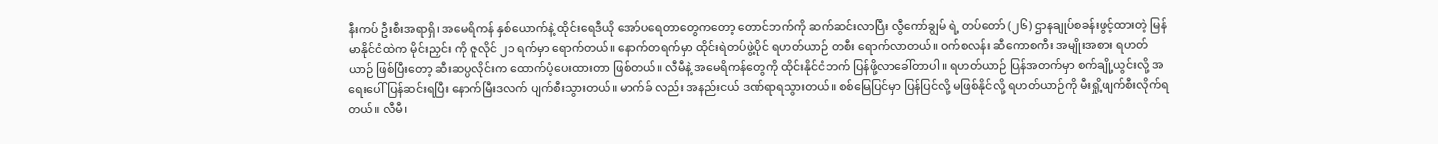နီးကပ် ဦးစီးအရာရှိ၊ အမေရိကန် နှစ်ယောက်နဲ့ ထိုင်းရေဒီယို အော်ပရေတာတွေကတော့ တောင်ဘက်ကို ဆက်ဆင်းလာပြီး လွီကော်ချွမ် ရဲ့ တပ်တော် (၂၆) ဌာနချုပ်စခန်းဖွင့်ထားတဲ့ မြန်မာနိုင်ငံထဲက မိုင်းညှင်း ကို ဇူလိုင် ၂၁ ရက်မှာ ရောက်တယ်။ နောက်တရက်မှာ ထိုင်းရဲတပ်ဖွဲ့ပိုင် ရဟတ်ယာဉ် တစီး ရောက်လာတယ်။ ဝက်စလန်း ဆီကောစကီး အမျိုးအစား ရဟတ်ယာဉ် ဖြစ်ပြီးတော့ ဆီးဆပ္ပလိုင်းက ထောက်ပံ့ပေးထားတာ ဖြစ်တယ်။ လီမီနဲ့ အမေရိကန်တွေကို ထိုင်းနိုင်ငံဘက် ပြန်ဖို့လာခေါ်တာပါ။ ရဟတ်ယာဉ် ပြန်အတက်မှာ စက်ချို့ယွင်းလို့ အရေးပေါ် ပြန်ဆင်းရပြီး နောက်မြီးဒလက် ပျက်စီးသွားတယ်။ မာက်ခ် လည်း အနည်းငယ် ဒဏ်ရာရသွားတယ်။ စစ်မြေပြင်မှာ ပြန်ပြင်လို့ မဖြစ်နိုင်လို့ ရဟတ်ယာဉ်ကို မီးရှို့ဖျက်စီးလိုက်ရတယ်။ လီမီ၊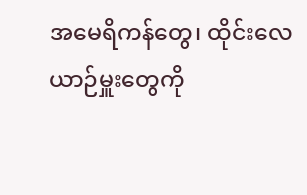အမေရိကန်တွေ၊ ထိုင်းလေယာဉ်မှူးတွေကို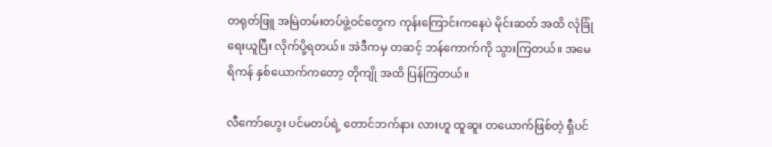တရုတ်ဖြူ အမြဲတမ်းတပ်ဖွဲ့ဝင်တွေက ကုန်းကြောင်းကနေပဲ မိုင်းဆတ် အထိ လုံခြုံရေးယူပြီး လိုက်ပို့ရတယ်။ အဲဒီကမှ တဆင့် ဘန်ကောက်ကို သွားကြတယ်။ အမေရိကန် နှစ်ယောက်ကတော့ တိုကျို အထိ ပြန်ကြတယ်။

လီကော်ဟွေး ပင်မတပ်ရဲ့ တောင်ဘက်နား လားဟူ ထူဆူး တယောက်ဖြစ်တဲ့ ရှီပင်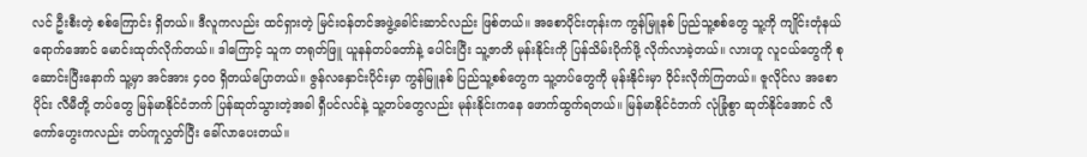လင် ဦးစီးတဲ့ စစ်ကြောင်း ရှိတယ်။ ဒီလူကလည်း ထင်ရှားတဲ့ မြင်းဝန်တင်အဖွဲ့ခေါင်းဆာင်လည်း ဖြစ်တယ်။ အစောပိုင်းတုန်းက ကွန်မြူနစ် ပြည်သူ့စစ်တွေ သူ့ကို ကျိုင်းတုံနယ်ရောက်အောင် မောင်းထုတ်လိုက်တယ်။ ဒါကြောင့် သူက တရုတ်ဖြူ ယူနန်တပ်တော်နဲ့ ပေါင်းပြီး သူ့ဇာတိ မုန်းနိုင်းကို ပြန်သိမ်းပိုက်ဖို့ လိုက်လာခဲ့တယ်။ လားဟူ လူငယ်တွေကို စုဆောင်းပြီးနောက် သူ့မှာ အင်အား ၄၀၀ ရှိတယ်ပြောတယ်။ ဇွန်လနှောင်းပိုင်းမှာ ကွန်မြူနစ် ပြည်သူ့စစ်တွေက သူ့တပ်တွေကို မုန်းနိုင်းမှာ ဝိုင်းလိုက်ကြတယ်။ ဇူလိုင်လ အစောပိုင်း လီမီတို့ တပ်တွေ မြန်မာနိုင်ငံဘက် ပြန်ဆုတ်သွားတဲ့အခါ ရှီပင်လင်နဲ့ သူ့တပ်တွေလည်း မုန်းနိုင်းကနေ ဖောက်ထွက်ရတယ်။ မြန်မာနိုင်ငံဘက် လုံခြုံစွာ ဆုတ်နိုင်အောင် လီကော်ဟွေးကလည်း တပ်ကူလွှတ်ပြီး ခေါ်လာပေးတယ်။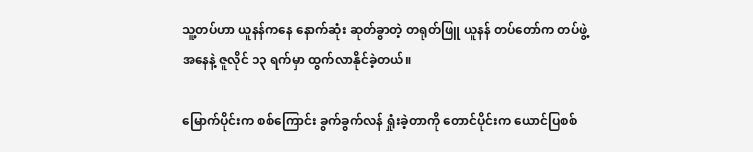သူ့တပ်ဟာ ယူနန်ကနေ နောက်ဆုံး ဆုတ်ခွာတဲ့ တရုတ်ဖြူ ယူနန် တပ်တော်က တပ်ဖွဲ့အနေနဲ့ ဇူလိုင် ၁၃ ရက်မှာ ထွက်လာနိုင်ခဲ့တယ်။

မြောက်ပိုင်းက စစ်ကြောင်း ခွက်ခွက်လန် ရှုံးခဲ့တာကို တောင်ပိုင်းက ယောင်ပြစစ်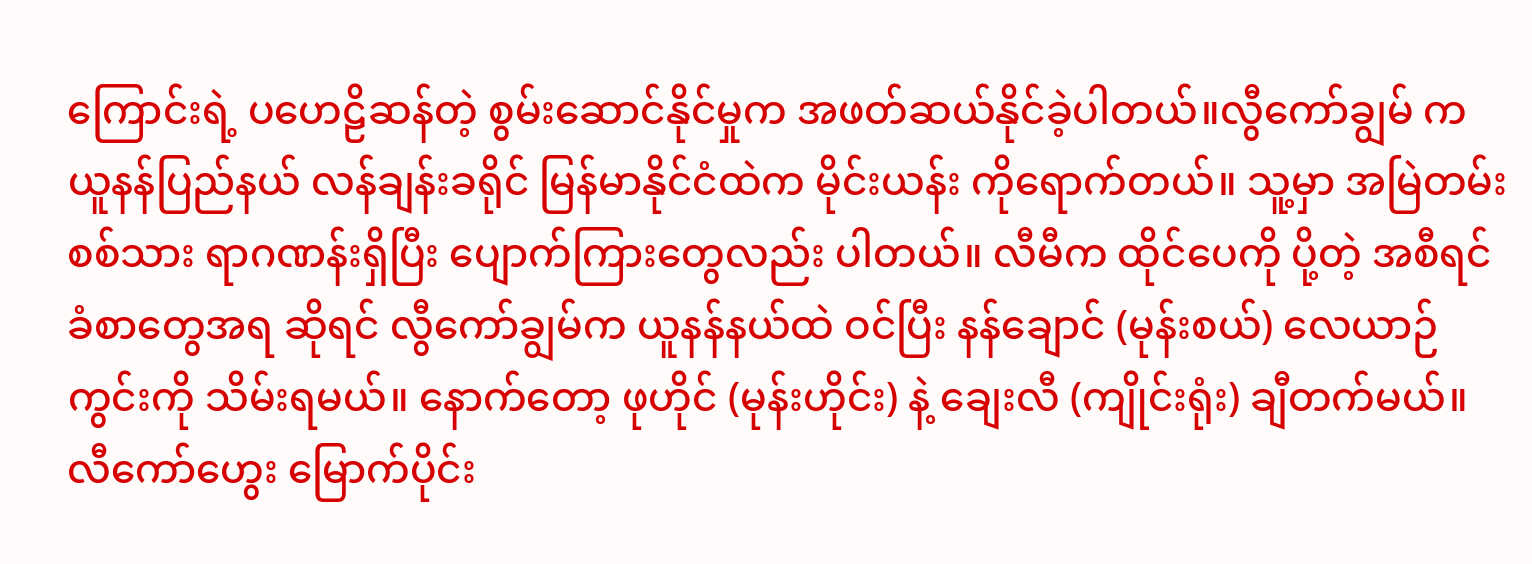ကြောင်းရဲ့ ပဟေဠိဆန်တဲ့ စွမ်းဆောင်နိုင်မှုက အဖတ်ဆယ်နိုင်ခဲ့ပါတယ်။လွီကော်ချွမ် က ယူနန်ပြည်နယ် လန်ချန်းခရိုင် မြန်မာနိုင်ငံထဲက မိုင်းယန်း ကိုရောက်တယ်။ သူ့မှာ အမြဲတမ်း စစ်သား ရာဂဏန်းရှိပြီး ပျောက်ကြားတွေလည်း ပါတယ်။ လီမီက ထိုင်ပေကို ပို့တဲ့ အစီရင်ခံစာတွေအရ ဆိုရင် လွီကော်ချွမ်က ယူနန်နယ်ထဲ ဝင်ပြီး နန်ချောင် (မုန်းစယ်) လေယာဉ်ကွင်းကို သိမ်းရမယ်။ နောက်တော့ ဖုဟိုင် (မုန်းဟိုင်း) နဲ့ ချေးလီ (ကျိုင်းရုံး) ချီတက်မယ်။ လီကော်ဟွေး မြောက်ပိုင်း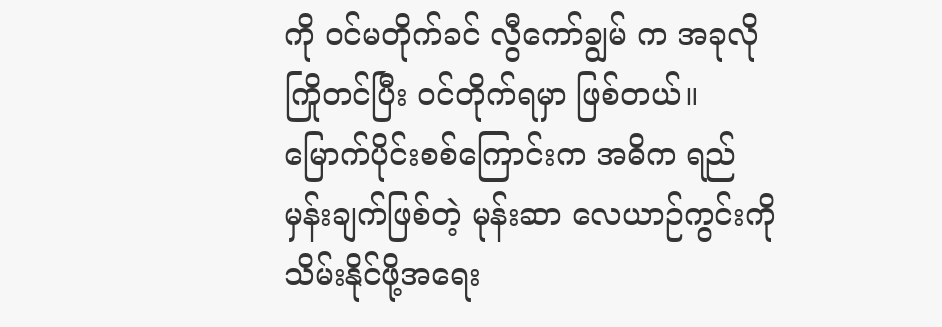ကို ဝင်မတိုက်ခင် လွီကော်ချွမ် က အခုလို ကြိုတင်ပြီး ဝင်တိုက်ရမှာ ဖြစ်တယ်။ မြောက်ပိုင်းစစ်ကြောင်းက အဓိက ရည်မှန်းချက်ဖြစ်တဲ့ မုန်းဆာ လေယာဉ်ကွင်းကို သိမ်းနိုင်ဖို့အရေး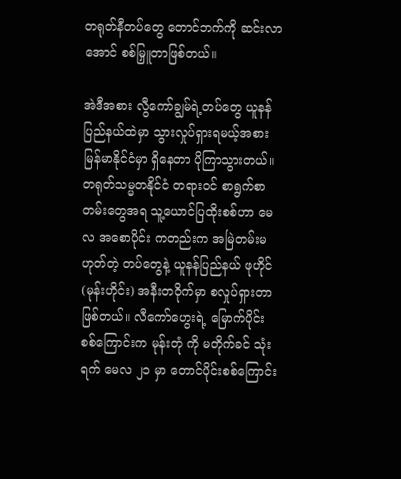တရုတ်နီတပ်တွေ တောင်ဘက်ကို ဆင်းလာအောင် စစ်မြှူတာဖြစ်တယ်။

အဲဒီအစား လွီကော်ချွမ်ရဲ့တပ်တွေ ယူနန်ပြည်နယ်ထဲမှာ သွားလှုပ်ရှားရမယ့်အစား မြန်မာနိုင်ငံမှာ ရှိနေတာ ပိုကြာသွားတယ်။ တရုတ်သမ္မတနိုင်ငံ တရားဝင် စာရွက်စာတမ်းတွေအရ သူ့ယောင်ပြထိုးစစ်ဟာ မေလ အစောပိုင်း ကတည်းက အမြဲတမ်းမဟုတ်တဲ့ တပ်တွေနဲ့ ယူနန်ပြည်နယ် ဖုဟိုင် (မုန်းဟိုင်း) အနီးတဝိုက်မှာ စလှုပ်ရှားတာဖြစ်တယ်။ လီကော်ဟွေးရဲ့ မြောက်ပိုင်းစစ်ကြောင်းက မုန်းတုံ ကို မတိုက်ခင် သုံးရက် မေလ ၂၁ မှာ တောင်ပိုင်းစစ်ကြောင်း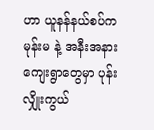ဟာ ယူနန်နယ်စပ်က မုန်းမ နဲ့ အနီးအနား ကျေးရွာတွေမှာ ပုန်းလျှိုးကွယ်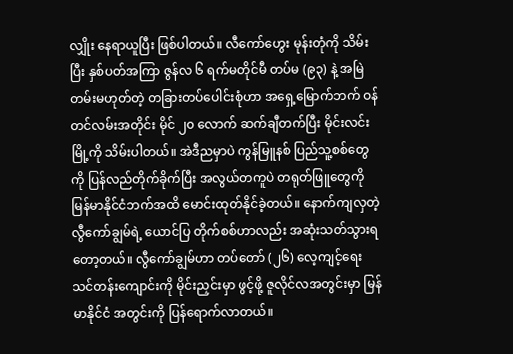လျှိုး နေရာယူပြီး ဖြစ်ပါတယ်။ လီကော်ဟွေး မုန်းတုံကို သိမ်းပြီး နှစ်ပတ်အကြာ ဇွန်လ ၆ ရက်မတိုင်မီ တပ်မ (၉၃) နဲ့ အမြဲတမ်းမဟုတ်တဲ့ တခြားတပ်ပေါင်းစုံဟာ အရှေ့မြောက်ဘက် ဝန်တင်လမ်းအတိုင်း မိုင် ၂၀ လောက် ဆက်ချီတက်ပြီး မိုင်းလင်းမြို့ကို သိမ်းပါတယ်။ အဲဒီညမှာပဲ ကွန်မြူနစ် ပြည်သူ့စစ်တွေကို ပြန်လည်တိုက်ခိုက်ပြီး အလွယ်တကူပဲ တရုတ်ဖြူတွေကို မြန်မာနိုင်ငံဘက်အထိ မောင်းထုတ်နိုင်ခဲ့တယ်။ နောက်ကျလှတဲ့ လွီကော်ချွမ်ရဲ့ ယောင်ပြ တိုက်စစ်ဟာလည်း အဆုံးသတ်သွားရတော့တယ်။ လွီကော်ချွမ်ဟာ တပ်တော် (၂၆) လေ့ကျင့်ရေး သင်တန်းကျောင်းကို မိုင်းညှင်းမှာ ဖွင့်ဖို့ ဇူလိုင်လအတွင်းမှာ မြန်မာနိုင်ငံ အတွင်းကို ပြန်ရောက်လာတယ်။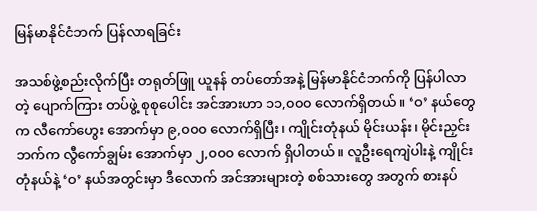မြန်မာနိုင်ငံဘက် ပြန်လာရခြင်း

အသစ်ဖွဲ့စည်းလိုက်ပြီး တရုတ်ဖြူ ယူနန် တပ်တော်အနဲ့ မြန်မာနိုင်ငံဘက်ကို ပြန်ပါလာတဲ့ ပျောက်ကြား တပ်ဖွဲ့ စုစုပေါင်း အင်အားဟာ ၁၁,၀၀၀ လောက်ရှိတယ်။ ‘ဝ’ နယ်တွေက လီကော်ဟွေး အောက်မှာ ၉,၀၀၀ လောက်ရှိပြီး၊ ကျိုင်းတုံနယ် မိုင်းယန်း၊ မိုင်းညှင်း ဘက်က လွီကော်ချွမ်း အောက်မှာ ၂,၀၀၀ လောက် ရှိပါတယ်။ လူဦးရေကျဲပါးနဲ့ ကျိုင်းတုံနယ်နဲ့ ‘ဝ’ နယ်အတွင်းမှာ ဒီလောက် အင်အားများတဲ့ စစ်သားတွေ အတွက် စားနပ်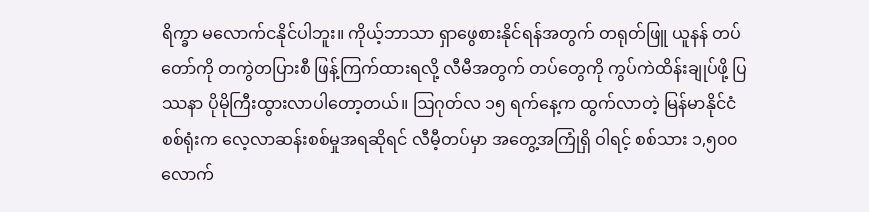ရိက္ခာ မလောက်ငနိုင်ပါဘူး။ ကိုယ့်ဘာသာ ရှာဖွေစားနိုင်ရန်အတွက် တရုတ်ဖြူ ယူနန် တပ်တော်ကို တကွဲတပြားစီ ဖြန့်ကြက်ထားရလို့ လီမီအတွက် တပ်တွေကို ကွပ်ကဲထိန်းချုပ်ဖို့ ပြဿနာ ပိုမိုကြီးထွားလာပါတော့တယ်။ ဩဂုတ်လ ၁၅ ရက်နေ့က ထွက်လာတဲ့ မြန်မာနိုင်ငံ စစ်ရုံးက လေ့လာဆန်းစစ်မှုအရဆိုရင် လီမီ့တပ်မှာ အတွေ့အကြုံရှိ ဝါရင့် စစ်သား ၁,၅၀၀ လောက်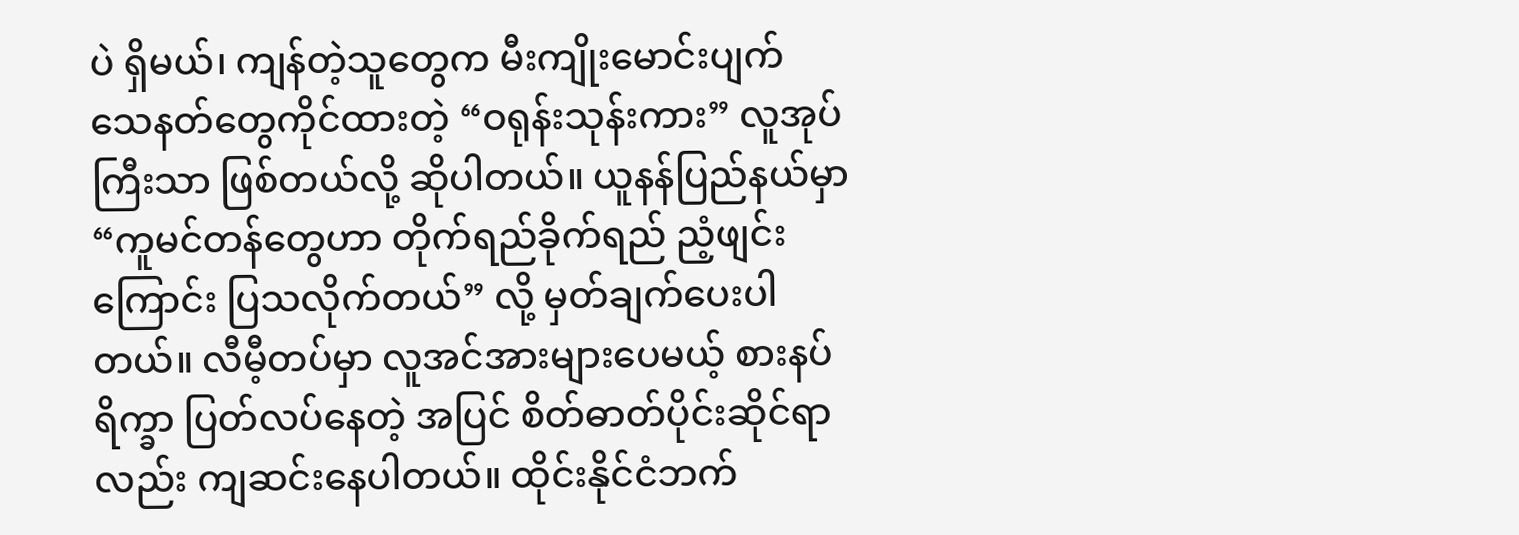ပဲ ရှိမယ်၊ ကျန်တဲ့သူတွေက မီးကျိုးမောင်းပျက် သေနတ်တွေကိုင်ထားတဲ့ “ဝရုန်းသုန်းကား” လူအုပ်ကြီးသာ ဖြစ်တယ်လို့ ဆိုပါတယ်။ ယူနန်ပြည်နယ်မှာ “ကူမင်တန်တွေဟာ တိုက်ရည်ခိုက်ရည် ညံ့ဖျင်းကြောင်း ပြသလိုက်တယ်” လို့ မှတ်ချက်ပေးပါတယ်။ လီမီ့တပ်မှာ လူအင်အားများပေမယ့် စားနပ်ရိက္ခာ ပြတ်လပ်နေတဲ့ အပြင် စိတ်ဓာတ်ပိုင်းဆိုင်ရာလည်း ကျဆင်းနေပါတယ်။ ထိုင်းနိုင်ငံဘက်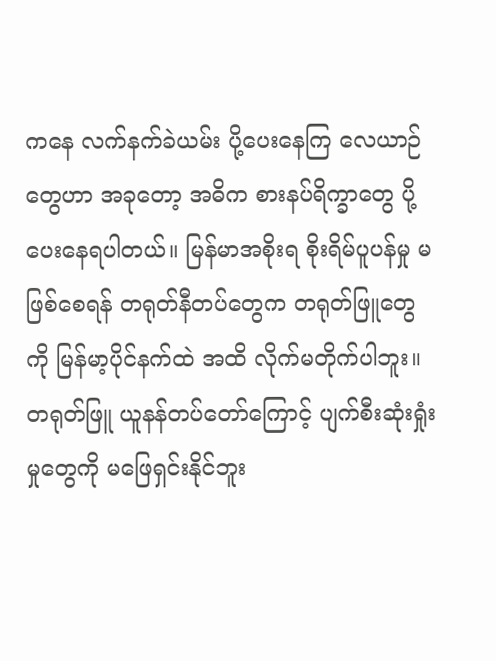ကနေ လက်နက်ခဲယမ်း ပို့ပေးနေကြ လေယာဉ်တွေဟာ အခုတော့ အဓိက စားနပ်ရိက္ခာတွေ ပို့ပေးနေရပါတယ်။ မြန်မာအစိုးရ စိုးရိမ်ပူပန်မှု မဖြစ်စေရန် တရုတ်နီတပ်တွေက တရုတ်ဖြူတွေကို မြန်မာ့ပိုင်နက်ထဲ အထိ လိုက်မတိုက်ပါဘူး။ တရုတ်ဖြူ ယူနန်တပ်တော်ကြောင့် ပျက်စီးဆုံးရှုံးမှုတွေကို မဖြေရှင်းနိုင်ဘူး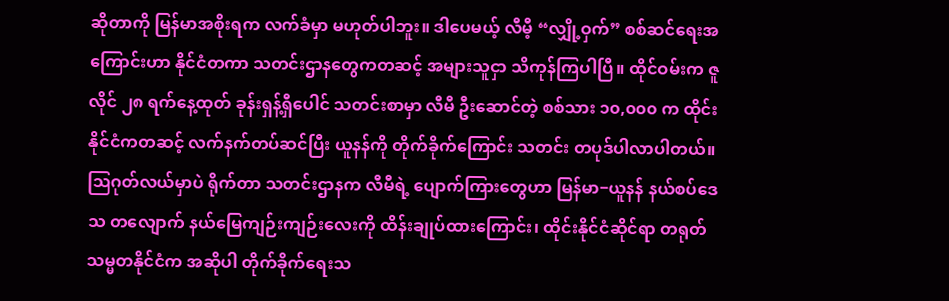ဆိုတာကို မြန်မာအစိုးရက လက်ခံမှာ မဟုတ်ပါဘူး။ ဒါပေမယ့် လီမီ့ “လျှို့ဝှက်” စစ်ဆင်ရေးအကြောင်းဟာ နိုင်ငံတကာ သတင်းဌာနတွေကတဆင့် အများသူငှာ သိကုန်ကြပါပြီ။ ထိုင်ဝမ်းက ဇူလိုင် ၂၈ ရက်နေ့ထုတ် ခုန်းရှန့်ရှီပေါင် သတင်းစာမှာ လီမီ ဦးဆောင်တဲ့ စစ်သား ၁၀,၀၀၀ က ထိုင်းနိုင်ငံကတဆင့် လက်နက်တပ်ဆင်ပြီး ယူနန်ကို တိုက်ခိုက်ကြောင်း သတင်း တပုဒ်ပါလာပါတယ်။ ဩဂုတ်လယ်မှာပဲ ရိုက်တာ သတင်းဌာနက လီမီရဲ့ ပျောက်ကြားတွေဟာ မြန်မာ−ယူနန် နယ်စပ်ဒေသ တလျောက် နယ်မြေကျဉ်းကျဉ်းလေးကို ထိန်းချုပ်ထားကြောင်း၊ ထိုင်းနိုင်ငံဆိုင်ရာ တရုတ်သမ္မတနိုင်ငံက အဆိုပါ တိုက်ခိုက်ရေးသ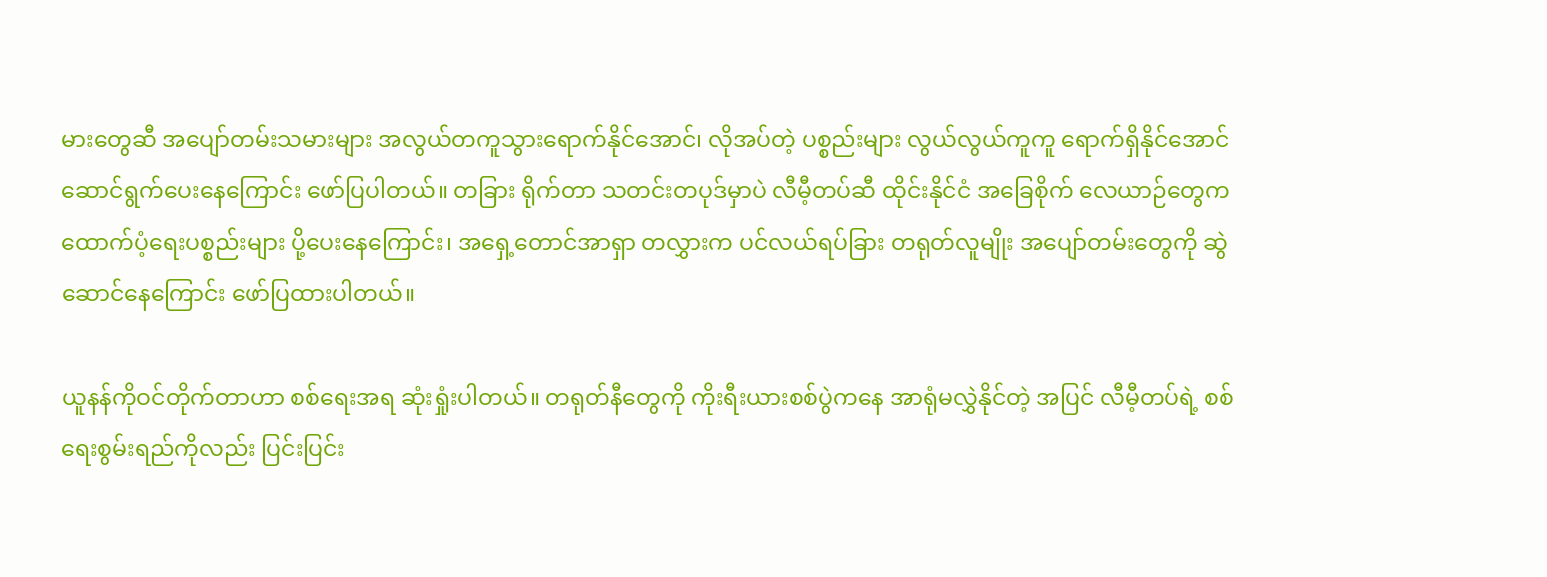မားတွေဆီ အပျော်တမ်းသမားများ အလွယ်တကူသွားရောက်နိုင်အောင်၊ လိုအပ်တဲ့ ပစ္စည်းများ လွယ်လွယ်ကူကူ ရောက်ရှိနိုင်အောင် ဆောင်ရွက်ပေးနေကြောင်း ဖော်ပြပါတယ်။ တခြား ရိုက်တာ သတင်းတပုဒ်မှာပဲ လီမီ့တပ်ဆီ ထိုင်းနိုင်ငံ အခြေစိုက် လေယာဉ်တွေက ထောက်ပံ့ရေးပစ္စည်းများ ပို့ပေးနေကြောင်း၊ အရှေ့တောင်အာရှာ တလွှားက ပင်လယ်ရပ်ခြား တရုတ်လူမျိုး အပျော်တမ်းတွေကို ဆွဲဆောင်နေကြောင်း ဖော်ပြထားပါတယ်။

ယူနန်ကိုဝင်တိုက်တာဟာ စစ်ရေးအရ ဆုံးရှုံးပါတယ်။ တရုတ်နီတွေကို ကိုးရီးယားစစ်ပွဲကနေ အာရုံမလွှဲနိုင်တဲ့ အပြင် လီမီ့တပ်ရဲ့ စစ်ရေးစွမ်းရည်ကိုလည်း ပြင်းပြင်း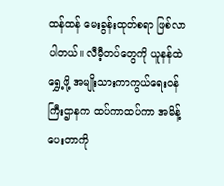ထန်ထန် မေးခွန်းထုတ်စရာ ဖြစ်လာပါတယ်။ လီမီ့တပ်တွေကို ယူနန်ထဲရွှေ့ဖို့ အမျိုးသားကာကွယ်ရေးဝန်ကြီးဌာနက ထပ်ကာထပ်ကာ အမိန့်ပေးတာကို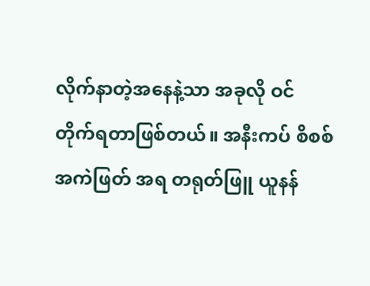လိုက်နာတဲ့အနေနဲ့သာ အခုလို ဝင်တိုက်ရတာဖြစ်တယ်။ အနီးကပ် စိစစ်အကဲဖြတ် အရ တရုတ်ဖြူ ယူနန်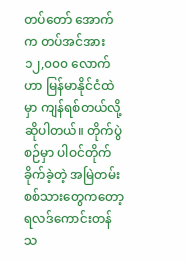တပ်တော် အောက်က တပ်အင်အား ၁၂,၀၀၀ လောက်ဟာ မြန်မာနိုင်ငံထဲမှာ ကျန်ရစ်တယ်လို့ ဆိုပါတယ်။ တိုက်ပွဲစဉ်မှာ ပါဝင်တိုက်ခိုက်ခဲ့တဲ့ အမြဲတမ်းစစ်သားတွေကတော့ ရလဒ်ကောင်းတန်သ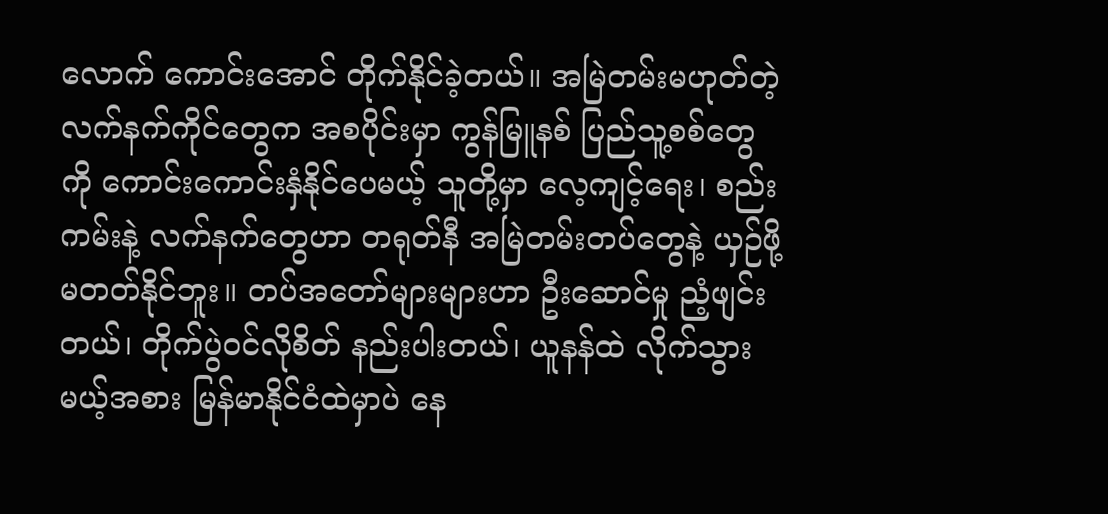လောက် ကောင်းအောင် တိုက်နိုင်ခဲ့တယ်။ အမြဲတမ်းမဟုတ်တဲ့ လက်နက်ကိုင်တွေက အစပိုင်းမှာ ကွန်မြူနစ် ပြည်သူ့စစ်တွေကို ကောင်းကောင်းနှံနိုင်ပေမယ့် သူတို့မှာ လေ့ကျင့်ရေး၊ စည်းကမ်းနဲ့ လက်နက်တွေဟာ တရုတ်နီ အမြဲတမ်းတပ်တွေနဲ့ ယှဉ်ဖို့ မတတ်နိုင်ဘူး။ တပ်အတော်များများဟာ ဦးဆောင်မှု ညံ့ဖျင်းတယ်၊ တိုက်ပွဲဝင်လိုစိတ် နည်းပါးတယ်၊ ယူနန်ထဲ လိုက်သွားမယ့်အစား မြန်မာနိုင်ငံထဲမှာပဲ နေ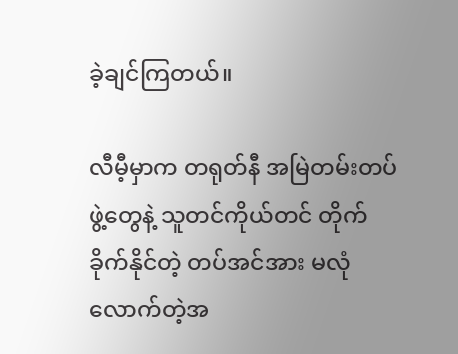ခဲ့ချင်ကြတယ်။

လီမီ့မှာက တရုတ်နီ အမြဲတမ်းတပ်ဖွဲ့တွေနဲ့ သူတင်ကိုယ်တင် တိုက်ခိုက်နိုင်တဲ့ တပ်အင်အား မလုံလောက်တဲ့အ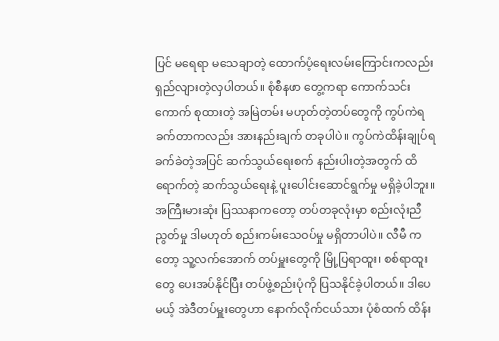ပြင် မရေရာ မသေချာတဲ့ ထောက်ပံ့ရေးလမ်းကြောင်းကလည်း ရှည်လျားတဲ့လှပါတယ်။ စုံစီနဖာ တွေ့ကရာ ကောက်သင်းကောက် စုထားတဲ့ အမြဲတမ်း မဟုတ်တဲ့တပ်တွေကို ကွပ်ကဲရ ခက်တာကလည်း အားနည်းချက် တခုပါပဲ။ ကွပ်ကဲထိန်းချုပ်ရခက်ခဲတဲ့အပြင် ဆက်သွယ်ရေးစက် နည်းပါးတဲ့အတွက် ထိရောက်တဲ့ ဆက်သွယ်ရေးနဲ့ ပူးပေါင်းဆောင်ရွက်မှု မရှိခဲ့ပါဘူး။ အကြီးမားဆုံး ပြဿနာကတော့ တပ်တခုလုံးမှာ စည်းလုံးညီညွတ်မှု ဒါမဟုတ် စည်းကမ်းသေဝပ်မှု မရှိတာပါပဲ။ လီမီ ကတော့ သူ့လက်အောက် တပ်မှူးတွေကို မြို့ပြရာထူး၊ စစ်ရာထူးတွေ ပေးအပ်နိုင်ပြီး တပ်ဖွဲ့စည်းပုံကို ပြသနိုင်ခဲ့ပါတယ်။ ဒါပေမယ့် အဲဒီတပ်မှူးတွေဟာ နောက်လိုက်ငယ်သား ပုံစံထက် ထိန်း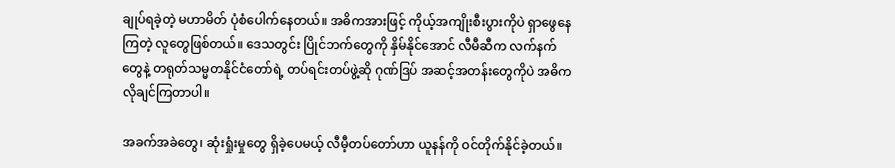ချုပ်ရခဲ့တဲ့ မဟာမိတ် ပုံစံပေါက်နေတယ်။ အဓိကအားဖြင့် ကိုယ့်အကျိုးစီးပွားကိုပဲ ရှာဖွေနေကြတဲ့ လူတွေဖြစ်တယ်။ ဒေသတွင်း ပြိုင်ဘက်တွေကို နှိမ်နိုင်အောင် လီမီဆီက လက်နက်တွေနဲ့ တရုတ်သမ္မတနိုင်ငံတော်ရဲ့ တပ်ရင်းတပ်ဖွဲ့ဆို ဂုဏ်ဒြပ် အဆင့်အတန်းတွေကိုပဲ အဓိက လိုချင်ကြတာပါ။

အခက်အခဲတွေ၊ ဆုံးရှုံးမှုတွေ ရှိခဲ့ပေမယ့် လီမီ့တပ်တော်ဟာ ယူနန်ကို ဝင်တိုက်နိုင်ခဲ့တယ်။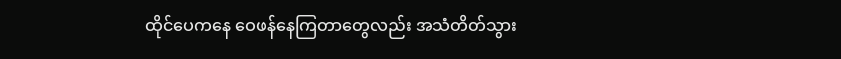ထိုင်ပေကနေ ဝေဖန်နေကြတာတွေလည်း အသံတိတ်သွား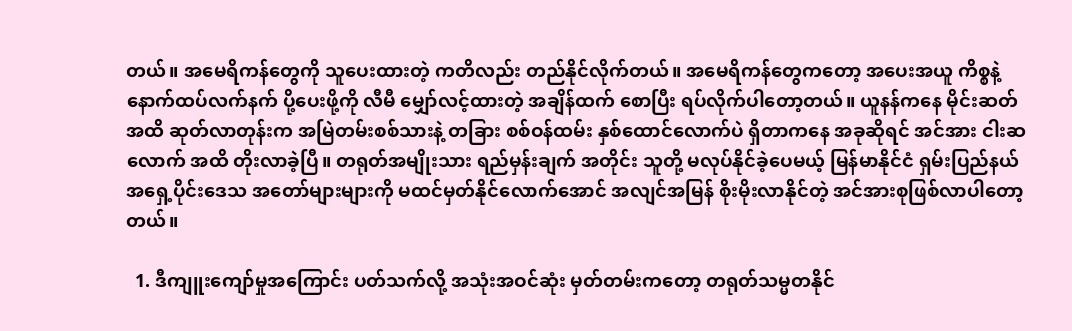တယ်။ အမေရိကန်တွေကို သူပေးထားတဲ့ ကတိလည်း တည်နိုင်လိုက်တယ်။ အမေရိကန်တွေကတော့ အပေးအယူ ကိစ္စနဲ့ နောက်ထပ်လက်နက် ပို့ပေးဖို့ကို လီမီ မျှော်လင့်ထားတဲ့ အချိန်ထက် စောပြီး ရပ်လိုက်ပါတော့တယ်။ ယူနန်ကနေ မိုင်းဆတ် အထိ ဆုတ်လာတုန်းက အမြဲတမ်းစစ်သားနဲ့ တခြား စစ်ဝန်ထမ်း နှစ်ထောင်လောက်ပဲ ရှိတာကနေ အခုဆိုရင် အင်အား ငါးဆလောက် အထိ တိုးလာခဲ့ပြီ။ တရုတ်အမျိုးသား ရည်မှန်းချက် အတိုင်း သူတို့ မလုပ်နိုင်ခဲ့ပေမယ့် မြန်မာနိုင်ငံ ရှမ်းပြည်နယ် အရှေ့ပိုင်းဒေသ အတော်များများကို မထင်မှတ်နိုင်လောက်အောင် အလျင်အမြန် စိုးမိုးလာနိုင်တဲ့ အင်အားစုဖြစ်လာပါတော့တယ်။

  1. ဒီကျူးကျော်မှုအကြောင်း ပတ်သက်လို့ အသုံးအဝင်ဆုံး မှတ်တမ်းကတော့ တရုတ်သမ္မတနိုင်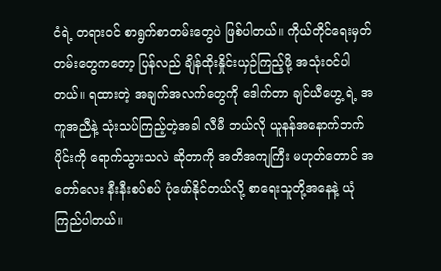ငံရဲ့ တရားဝင် စာရွက်စာတမ်းတွေပဲ ဖြစ်ပါတယ်။ ကိုယ်တိုင်ရေးမှတ်တမ်းတွေကတော့ ပြန်လည် ချိန်ထိုးနှိုင်းယှဉ်ကြည့်ဖို့ အသုံးဝင်ပါတယ်။ ရထားတဲ့ အချက်အလက်တွေကို ဒေါက်တာ ချင်ယီဟွေ့ ရဲ့ အကူအညီနဲ့ သုံးသပ်ကြည့်တဲ့အခါ လီမီ ဘယ်လို ယူနန်အနောက်ဘက်ပိုင်းကို ရောက်သွားသလဲ ဆိုတာကို အတိအကျကြီး မဟုတ်တောင် အတော်လေး နီးနီးစပ်စပ် ပုံဖော်နိုင်တယ်လို့ စာရေးသူတို့အနေနဲ့ ယုံကြည်ပါတယ်။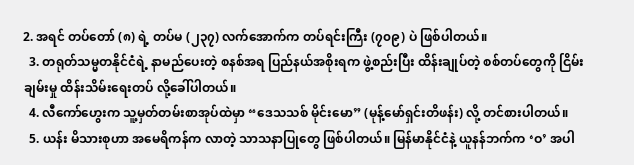2. အရင် တပ်တော် (၈) ရဲ့ တပ်မ (၂၃၇) လက်အောက်က တပ်ရင်းကြီး (၇၀၉) ပဲ ဖြစ်ပါတယ်။
  3. တရုတ်သမ္မတနိုင်ငံရဲ့ နာမည်ပေးတဲ့ စနစ်အရ ပြည်နယ်အစိုးရက ဖွဲ့စည်းပြီး ထိန်းချုပ်တဲ့ စစ်တပ်တွေကို ငြိမ်းချမ်းမှု ထိန်းသိမ်းရေးတပ် လို့ခေါ်ပါတယ်။
  4. လီကော်ဟွေးက သူ့မှတ်တမ်းစာအုပ်ထဲမှာ “ဒေသသစ် မိုင်းမော” (မုန့်မော်ရှင်းတိဖန်း) လို့ တင်စားပါတယ်။
  5. ယန်း မိသားစုဟာ အမေရိကန်က လာတဲ့ သာသနာပြုတွေ ဖြစ်ပါတယ်။ မြန်မာနိုင်ငံနဲ့ ယူနန်ဘက်က ‘ဝ’ အပါ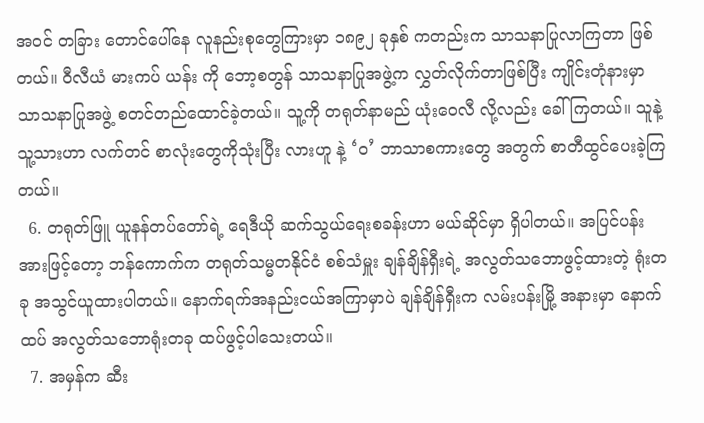အဝင် တခြား တောင်ပေါ်နေ လူနည်းစုတွေကြားမှာ ၁၈၉၂ ခုနှစ် ကတည်းက သာသနာပြုလာကြတာ ဖြစ်တယ်။ ဝီလီယံ မားကပ် ယန်း ကို ဘော့စတွန် သာသနာပြုအဖွဲ့က လွှတ်လိုက်တာဖြစ်ပြီး ကျိုင်းတုံနားမှာ သာသနာပြုအဖွဲ့ စတင်တည်ထောင်ခဲ့တယ်။ သူ့ကို တရုတ်နာမည် ယုံးဝေလီ လို့လည်း ခေါ်ကြတယ်။ သူနဲ့ သူ့သားဟာ လက်တင် စာလုံးတွေကိုသုံးပြီး လားဟူ နဲ့ ‘ဝ’ ဘာသာစကားတွေ အတွက် စာတီထွင်ပေးခဲ့ကြတယ်။
  6. တရုတ်ဖြူ ယူနန်တပ်တော်ရဲ့ ရေဒီယို ဆက်သွယ်ရေးစခန်းဟာ မယ်ဆိုင်မှာ ရှိပါတယ်။ အပြင်ပန်းအားဖြင့်တော့ ဘန်ကောက်က တရုတ်သမ္မတနိုင်ငံ စစ်သံမှူး ချန်ချိန်ရှီးရဲ့ အလွတ်သဘောဖွင့်ထားတဲ့ ရုံးတခု အသွင်ယူထားပါတယ်။ နောက်ရက်အနည်းငယ်အကြာမှာပဲ ချန်ချိန်ရှီးက လမ်းပန်းမြို့ အနားမှာ နောက်ထပ် အလွတ်သဘောရုံးတခု ထပ်ဖွင့်ပါသေးတယ်။
  7. အမှန်က ဆီး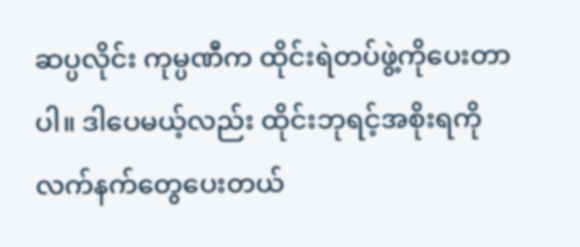ဆပ္ပလိုင်း ကုမ္ပဏီက ထိုင်းရဲတပ်ဖွဲ့ကိုပေးတာပါ။ ဒါပေမယ့်လည်း ထိုင်းဘုရင့်အစိုးရကို လက်နက်တွေပေးတယ်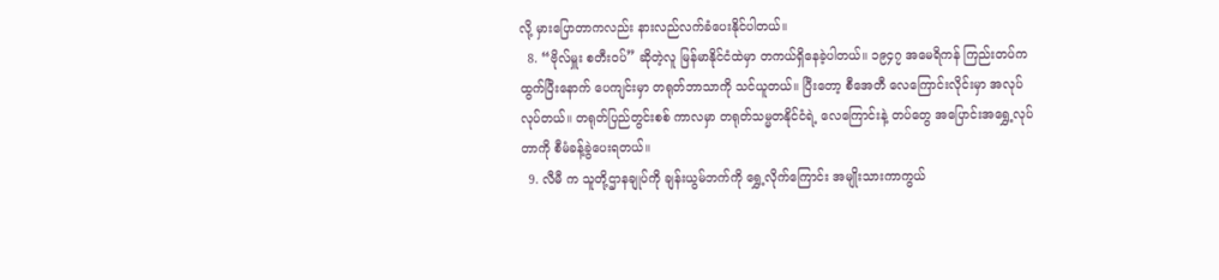လို့ မှားပြောတာကလည်း နားလည်လက်ခံပေးနိုင်ပါတယ်။
  8. “ဗိုလ်မှူး စတီးဝပ်” ဆိုတဲ့လူ မြန်မာနိုင်ငံထဲမှာ တကယ်ရှိနေခဲ့ပါတယ်။ ၁၉၄၇ အမေရိကန် ကြည်းတပ်က ထွက်ပြီးနောက် ပေကျင်းမှာ တရုတ်ဘာသာကို သင်ယူတယ်။ ပြီးတော့ စီအေတီ လေကြောင်းလိုင်းမှာ အလုပ်လုပ်တယ်။ တရုတ်ပြည်တွင်းစစ် ကာလမှာ တရုတ်သမ္မတနိုင်ငံရဲ့ လေကြောင်းနဲ့ တပ်တွေ အပြောင်းအရွှေ့လုပ်တာကို စီမံခန့်ခွဲပေးရတယ်။
  9. လီမီ က သူတို့ဌာနချုပ်ကို ချန်းယွမ်ဘက်ကို ရွှေ့လိုက်ကြောင်း အမျိုးသားကာကွယ်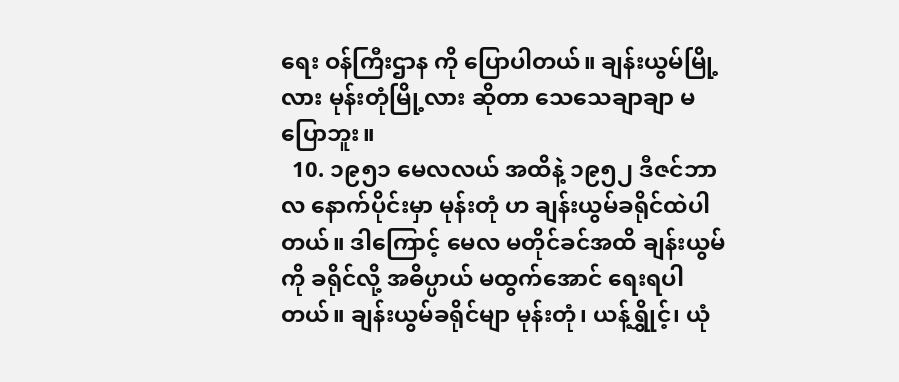ရေး ဝန်ကြီးဌာန ကို ပြောပါတယ်။ ချန်းယွမ်မြို့လား မုန်းတုံမြို့လား ဆိုတာ သေသေချာချာ မပြောဘူး။
  10. ၁၉၅၁ မေလလယ် အထိနဲ့ ၁၉၅၂ ဒီဇင်ဘာလ နောက်ပိုင်းမှာ မုန်းတုံ ဟ ချန်းယွမ်ခရိုင်ထဲပါတယ်။ ဒါကြောင့် မေလ မတိုင်ခင်အထိ ချန်းယွမ်ကို ခရိုင်လို့ အဓိပ္ပာယ် မထွက်အောင် ရေးရပါတယ်။ ချန်းယွမ်ခရိုင်မျာ မုန်းတုံ၊ ယန့်ရွှိုင့်၊ ယုံ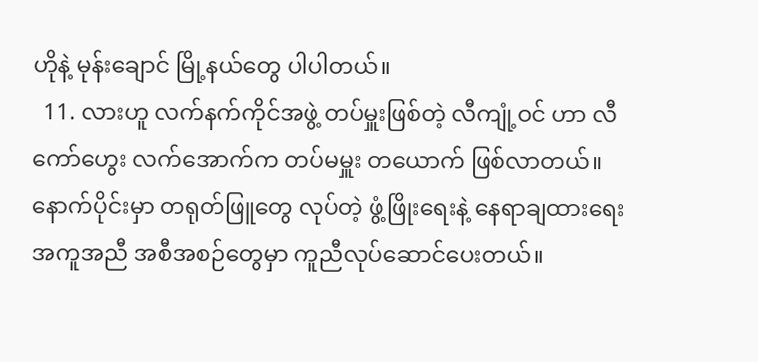ဟိုနဲ့ မုန်းချောင် မြို့နယ်တွေ ပါပါတယ်။
  11. လားဟူ လက်နက်ကိုင်အဖွဲ့ တပ်မှူးဖြစ်တဲ့ လီကျုံ့ဝင် ဟာ လီကော်ဟွေး လက်အောက်က တပ်မမှူး တယောက် ဖြစ်လာတယ်။ နောက်ပိုင်းမှာ တရုတ်ဖြူတွေ လုပ်တဲ့ ဖွံ့ဖြိုးရေးနဲ့ နေရာချထားရေး အကူအညီ အစီအစဉ်တွေမှာ ကူညီလုပ်ဆောင်ပေးတယ်။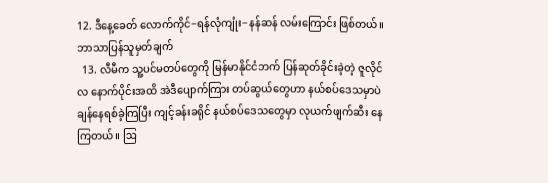12. ဒီနေ့ခေတ် လောက်ကိုင်−ရန်လုံကျုံး−နန်ဆန် လမ်းကြောင်း ဖြစ်တယ်။ ဘာသာပြန်သူမှတ်ချက်
  13. လီမီက သူ့ပင်မတပ်တွေကို မြန်မာနိုင်ငံဘက် ပြန်ဆုတ်ခိုင်းခဲ့တဲ့ ဇူလိုင်လ နောက်ပိုင်းအထိ အဲဒီပျောက်ကြား တပ်ဆွယ်တွေဟာ နယ်စပ်ဒေသမှာပဲ ချန်နေရစ်ခဲ့ကြပြီး ကျင့်ခန်းခရိုင် နယ်စပ်ဒေသတွေမှာ လုယက်ဖျက်ဆီး နေကြတယ်။ ဩ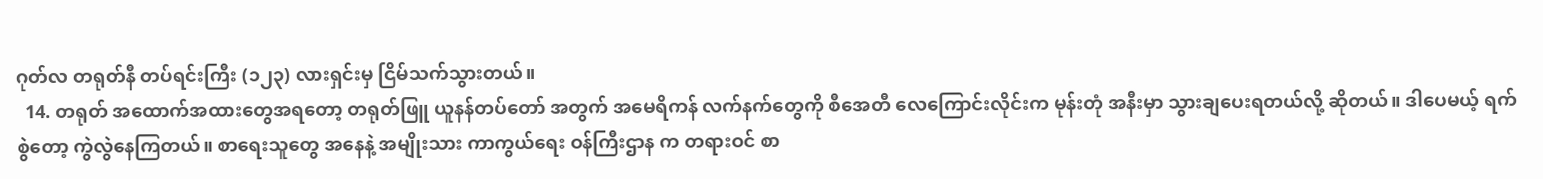ဂုတ်လ တရုတ်နီ တပ်ရင်းကြီး (၁၂၃) လားရှင်းမှ ငြိမ်သက်သွားတယ်။
  14. တရုတ် အထောက်အထားတွေအရတော့ တရုတ်ဖြူ ယူနန်တပ်တော် အတွက် အမေရိကန် လက်နက်တွေကို စီအေတီ လေကြောင်းလိုင်းက မုန်းတုံ အနီးမှာ သွားချပေးရတယ်လို့ ဆိုတယ်။ ဒါပေမယ့် ရက်စွဲတော့ ကွဲလွဲနေကြတယ်။ စာရေးသူတွေ အနေနဲ့ အမျိုးသား ကာကွယ်ရေး ဝန်ကြီးဌာန က တရားဝင် စာ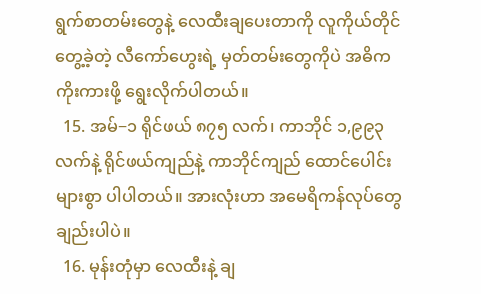ရွက်စာတမ်းတွေနဲ့ လေထီးချပေးတာကို လူကိုယ်တိုင် တွေ့ခဲ့တဲ့ လီကော်ဟွေးရဲ့ မှတ်တမ်းတွေကိုပဲ အဓိက ကိုးကားဖို့ ရွေးလိုက်ပါတယ်။
  15. အမ်−၁ ရိုင်ဖယ် ၈၇၅ လက်၊ ကာဘိုင် ၁,၉၉၃ လက်နဲ့ ရိုင်ဖယ်ကျည်နဲ့ ကာဘိုင်ကျည် ထောင်ပေါင်းများစွာ ပါပါတယ်။ အားလုံးဟာ အမေရိကန်လုပ်တွေချည်းပါပဲ။
  16. မုန်းတုံမှာ လေထီးနဲ့ ချ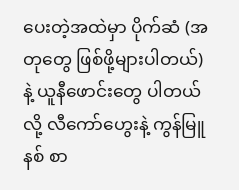ပေးတဲ့အထဲမှာ ပိုက်ဆံ (အတုတွေ ဖြစ်ဖို့များပါတယ်) နဲ့ ယူနီဖောင်းတွေ ပါတယ်လို့ လီကော်ဟွေးနဲ့ ကွန်မြူနစ် စာ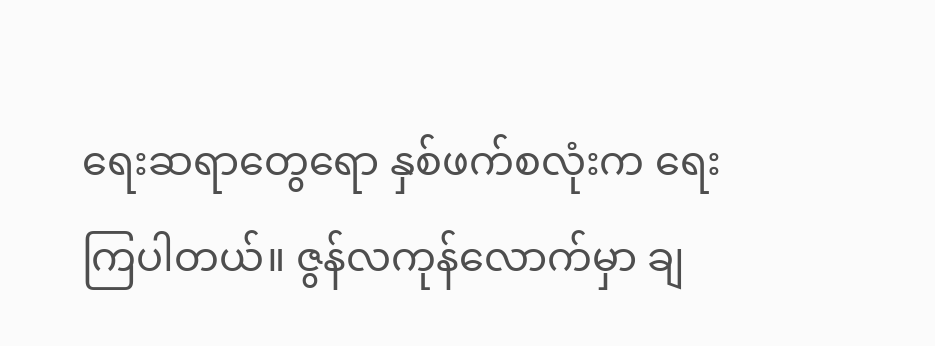ရေးဆရာတွေရော နှစ်ဖက်စလုံးက ရေးကြပါတယ်။ ဇွန်လကုန်လောက်မှာ ချ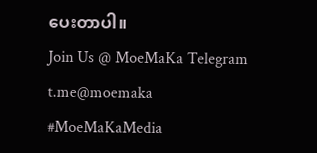ပေးတာပါ။
Join Us @ MoeMaKa Telegram
t.me@moemaka
#MoeMaKaMedia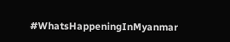#WhatsHappeningInMyanmar